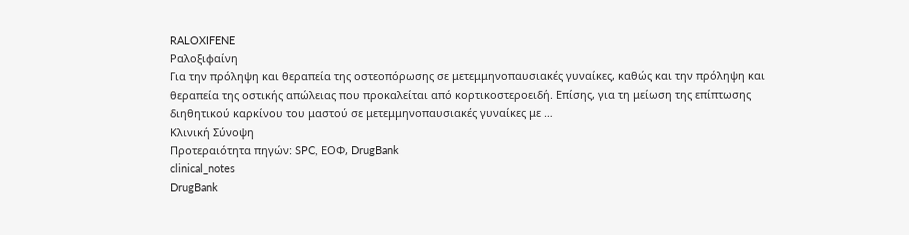RALOXIFENE
Ραλοξιφαίνη
Για την πρόληψη και θεραπεία της οστεοπόρωσης σε μετεμμηνοπαυσιακές γυναίκες, καθώς και την πρόληψη και θεραπεία της οστικής απώλειας που προκαλείται από κορτικοστεροειδή. Επίσης, για τη μείωση της επίπτωσης διηθητικού καρκίνου του μαστού σε μετεμμηνοπαυσιακές γυναίκες με …
Κλινική Σύνοψη
Προτεραιότητα πηγών: SPC, ΕΟΦ, DrugBank
clinical_notes
DrugBank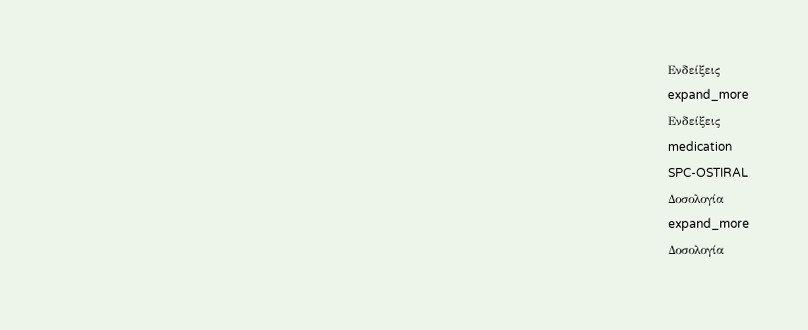Ενδείξεις
expand_more
Ενδείξεις
medication
SPC-OSTIRAL
Δοσολογία
expand_more
Δοσολογία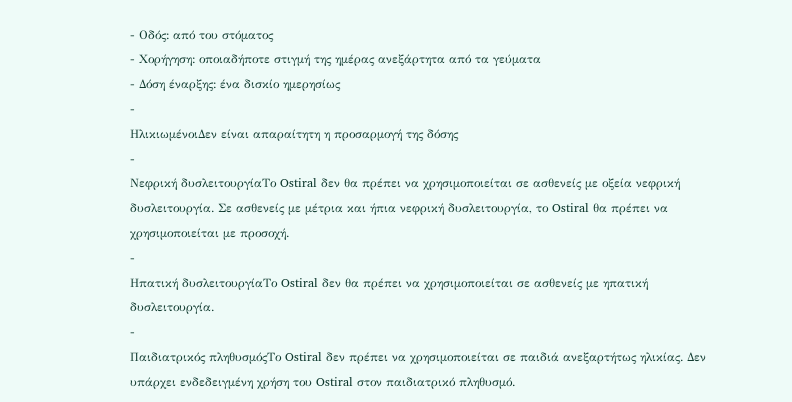- Οδός: από του στόματος
- Χορήγηση: οποιαδήποτε στιγμή της ημέρας ανεξάρτητα από τα γεύματα
- Δόση έναρξης: ένα δισκίο ημερησίως
-
ΗλικιωμένοιΔεν είναι απαραίτητη η προσαρμογή της δόσης
-
Νεφρική δυσλειτουργίαΤο Ostiral δεν θα πρέπει να χρησιμοποιείται σε ασθενείς με οξεία νεφρική δυσλειτουργία. Σε ασθενείς με μέτρια και ήπια νεφρική δυσλειτουργία, το Ostiral θα πρέπει να χρησιμοποιείται με προσοχή.
-
Ηπατική δυσλειτουργίαΤο Ostiral δεν θα πρέπει να χρησιμοποιείται σε ασθενείς με ηπατική δυσλειτουργία.
-
Παιδιατρικός πληθυσμόςΤο Ostiral δεν πρέπει να χρησιμοποιείται σε παιδιά ανεξαρτήτως ηλικίας. Δεν υπάρχει ενδεδειγμένη χρήση του Ostiral στον παιδιατρικό πληθυσμό.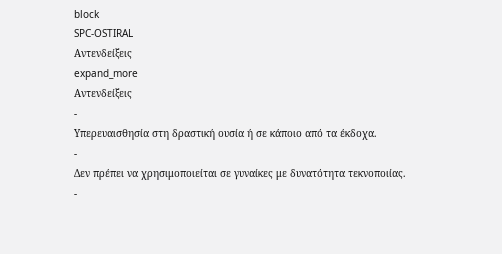block
SPC-OSTIRAL
Αντενδείξεις
expand_more
Αντενδείξεις
-
Υπερευαισθησία στη δραστική ουσία ή σε κάποιο από τα έκδοχα.
-
Δεν πρέπει να χρησιμοποιείται σε γυναίκες με δυνατότητα τεκνοποιίας.
-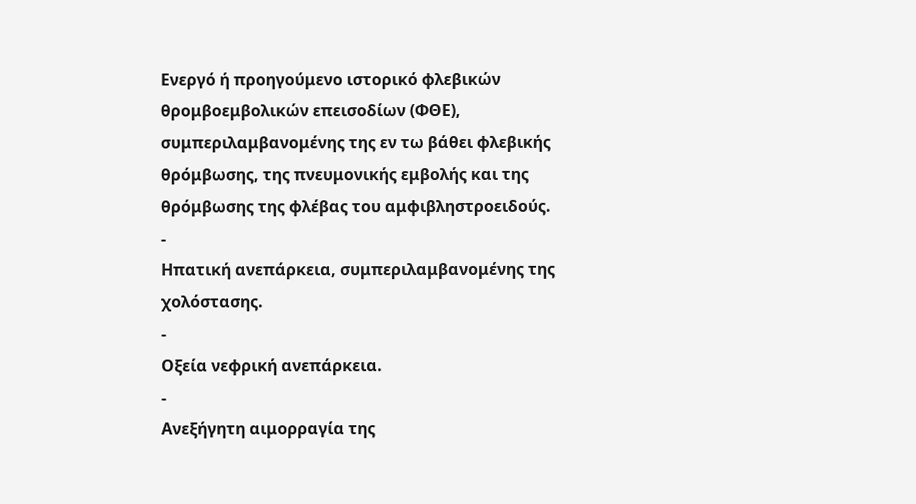Ενεργό ή προηγούμενο ιστορικό φλεβικών θρομβοεμβολικών επεισοδίων (ΦΘΕ), συμπεριλαμβανομένης της εν τω βάθει φλεβικής θρόμβωσης, της πνευμονικής εμβολής και της θρόμβωσης της φλέβας του αμφιβληστροειδούς.
-
Ηπατική ανεπάρκεια, συμπεριλαμβανομένης της χολόστασης.
-
Οξεία νεφρική ανεπάρκεια.
-
Ανεξήγητη αιμορραγία της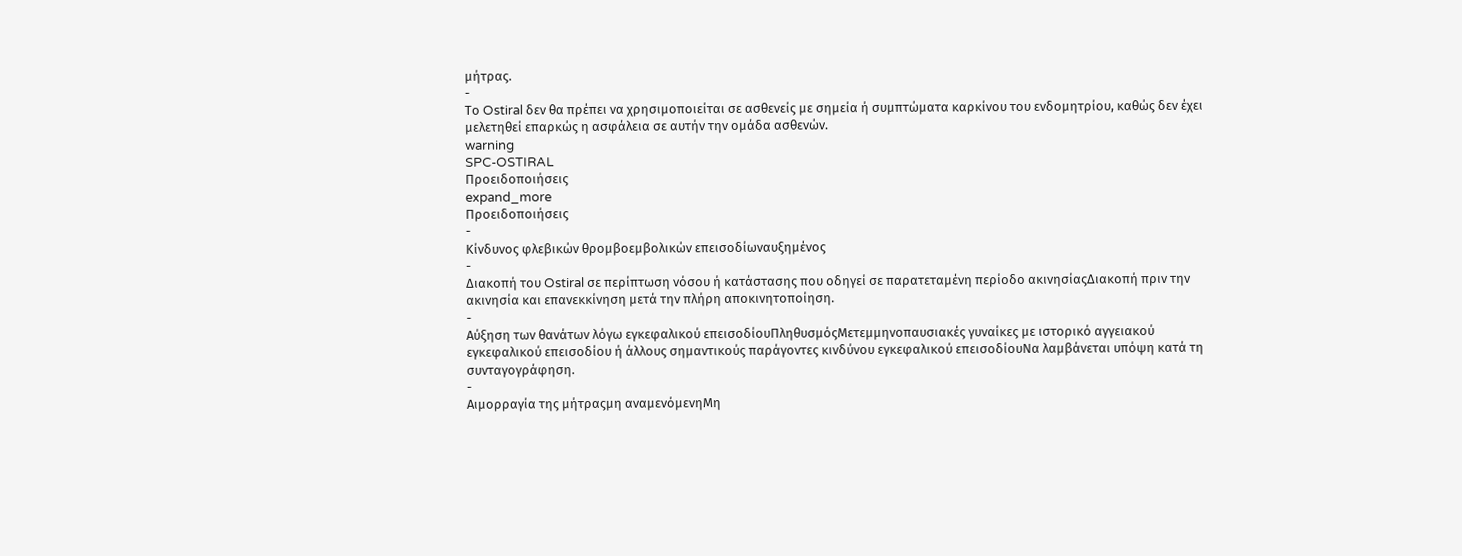μήτρας.
-
Το Ostiral δεν θα πρέπει να χρησιμοποιείται σε ασθενείς με σημεία ή συμπτώματα καρκίνου του ενδομητρίου, καθώς δεν έχει μελετηθεί επαρκώς η ασφάλεια σε αυτήν την ομάδα ασθενών.
warning
SPC-OSTIRAL
Προειδοποιήσεις
expand_more
Προειδοποιήσεις
-
Κίνδυνος φλεβικών θρομβοεμβολικών επεισοδίωναυξημένος
-
Διακοπή του Ostiral σε περίπτωση νόσου ή κατάστασης που οδηγεί σε παρατεταμένη περίοδο ακινησίαςΔιακοπή πριν την ακινησία και επανεκκίνηση μετά την πλήρη αποκινητοποίηση.
-
Αύξηση των θανάτων λόγω εγκεφαλικού επεισοδίουΠληθυσμόςΜετεμμηνοπαυσιακές γυναίκες με ιστορικό αγγειακού εγκεφαλικού επεισοδίου ή άλλους σημαντικούς παράγοντες κινδύνου εγκεφαλικού επεισοδίουΝα λαμβάνεται υπόψη κατά τη συνταγογράφηση.
-
Αιμορραγία της μήτραςμη αναμενόμενηΜη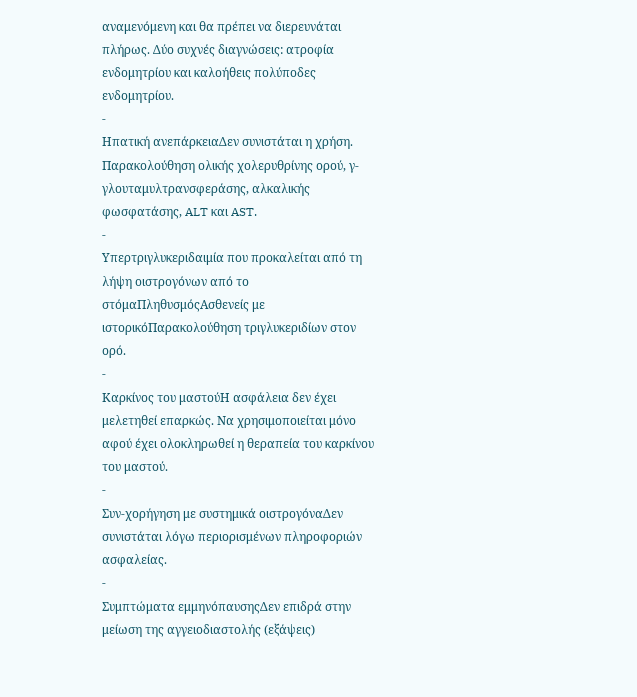αναμενόμενη και θα πρέπει να διερευνάται πλήρως. Δύο συχνές διαγνώσεις: ατροφία ενδομητρίου και καλοήθεις πολύποδες ενδομητρίου.
-
Ηπατική ανεπάρκειαΔεν συνιστάται η χρήση. Παρακολούθηση ολικής χολερυθρίνης ορού, γ-γλουταμυλτρανσφεράσης, αλκαλικής φωσφατάσης, ALT και AST.
-
Υπερτριγλυκεριδαιμία που προκαλείται από τη λήψη οιστρογόνων από το στόμαΠληθυσμόςΑσθενείς με ιστορικόΠαρακολούθηση τριγλυκεριδίων στον ορό.
-
Καρκίνος του μαστούΗ ασφάλεια δεν έχει μελετηθεί επαρκώς. Να χρησιμοποιείται μόνο αφού έχει ολοκληρωθεί η θεραπεία του καρκίνου του μαστού.
-
Συν-χορήγηση με συστημικά οιστρογόναΔεν συνιστάται λόγω περιορισμένων πληροφοριών ασφαλείας.
-
Συμπτώματα εμμηνόπαυσηςΔεν επιδρά στην μείωση της αγγειοδιαστολής (εξάψεις)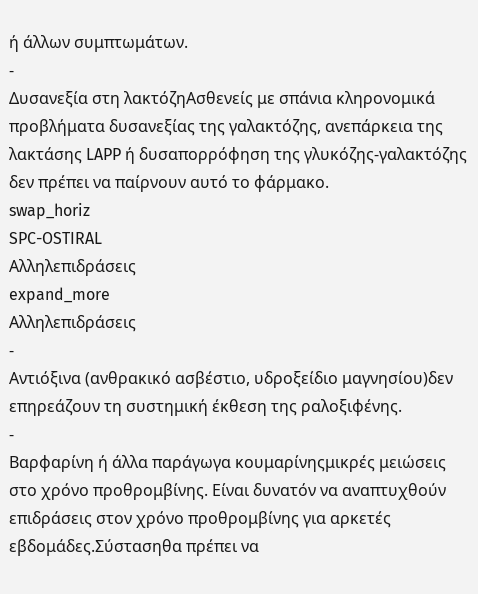ή άλλων συμπτωμάτων.
-
Δυσανεξία στη λακτόζηΑσθενείς με σπάνια κληρονομικά προβλήματα δυσανεξίας της γαλακτόζης, ανεπάρκεια της λακτάσης LAPP ή δυσαπορρόφηση της γλυκόζης-γαλακτόζης δεν πρέπει να παίρνουν αυτό το φάρμακο.
swap_horiz
SPC-OSTIRAL
Αλληλεπιδράσεις
expand_more
Αλληλεπιδράσεις
-
Αντιόξινα (ανθρακικό ασβέστιο, υδροξείδιο μαγνησίου)δεν επηρεάζουν τη συστημική έκθεση της ραλοξιφένης.
-
Βαρφαρίνη ή άλλα παράγωγα κουμαρίνηςμικρές μειώσεις στο χρόνο προθρομβίνης. Είναι δυνατόν να αναπτυχθούν επιδράσεις στον χρόνο προθρομβίνης για αρκετές εβδομάδες.Σύστασηθα πρέπει να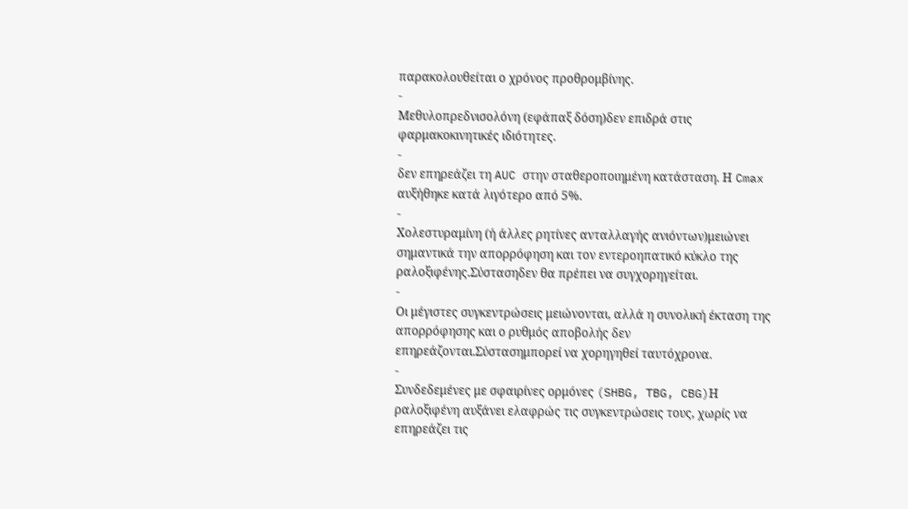παρακολουθείται ο χρόνος προθρομβίνης.
-
Μεθυλοπρεδνισολόνη (εφάπαξ δόση)δεν επιδρά στις φαρμακοκινητικές ιδιότητες.
-
δεν επηρεάζει τη AUC στην σταθεροποιημένη κατάσταση. Η Cmax αυξήθηκε κατά λιγότερο από 5%.
-
Χολεστυραμίνη (ή άλλες ρητίνες ανταλλαγής ανιόντων)μειώνει σημαντικά την απορρόφηση και τον εντεροηπατικό κύκλο της ραλοξιφένης.Σύστασηδεν θα πρέπει να συγχορηγείται.
-
Οι μέγιστες συγκεντρώσεις μειώνονται, αλλά η συνολική έκταση της απορρόφησης και ο ρυθμός αποβολής δεν επηρεάζονται.Σύστασημπορεί να χορηγηθεί ταυτόχρονα.
-
Συνδεδεμένες με σφαιρίνες ορμόνες (SHBG, TBG, CBG)Η ραλοξιφένη αυξάνει ελαφρώς τις συγκεντρώσεις τους, χωρίς να επηρεάζει τις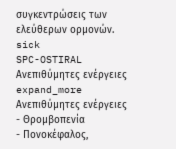συγκεντρώσεις των ελεύθερων ορμονών.
sick
SPC-OSTIRAL
Ανεπιθύμητες ενέργειες
expand_more
Ανεπιθύμητες ενέργειες
- Θρομβοπενία
- Πονοκέφαλος,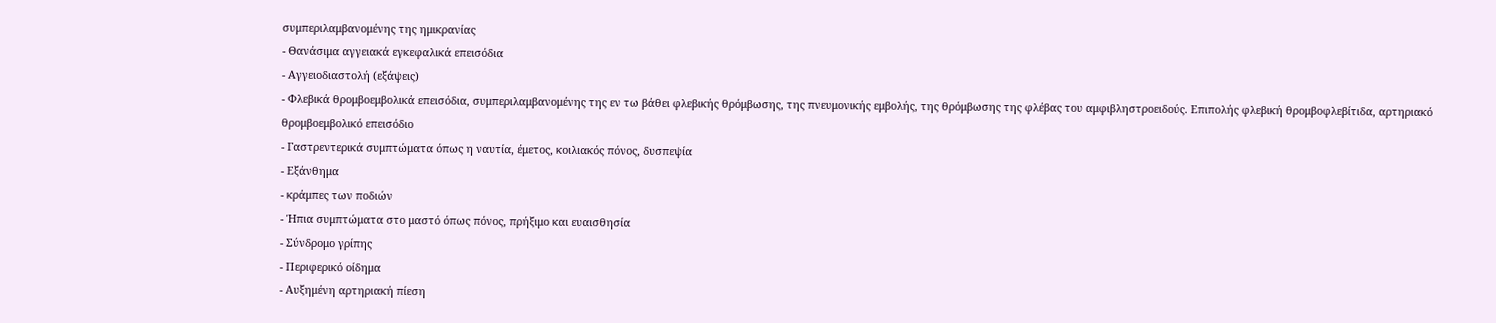συμπεριλαμβανομένης της ημικρανίας
- Θανάσιμα αγγειακά εγκεφαλικά επεισόδια
- Αγγειοδιαστολή (εξάψεις)
- Φλεβικά θρομβοεμβολικά επεισόδια, συμπεριλαμβανομένης της εν τω βάθει φλεβικής θρόμβωσης, της πνευμονικής εμβολής, της θρόμβωσης της φλέβας του αμφιβληστροειδούς. Επιπολής φλεβική θρομβοφλεβίτιδα, αρτηριακό θρομβοεμβολικό επεισόδιο
- Γαστρεντερικά συμπτώματα όπως η ναυτία, έμετος, κοιλιακός πόνος, δυσπεψία
- Εξάνθημα
- κράμπες των ποδιών
- Ήπια συμπτώματα στο μαστό όπως πόνος, πρήξιμο και ευαισθησία
- Σύνδρομο γρίπης
- Περιφερικό οίδημα
- Αυξημένη αρτηριακή πίεση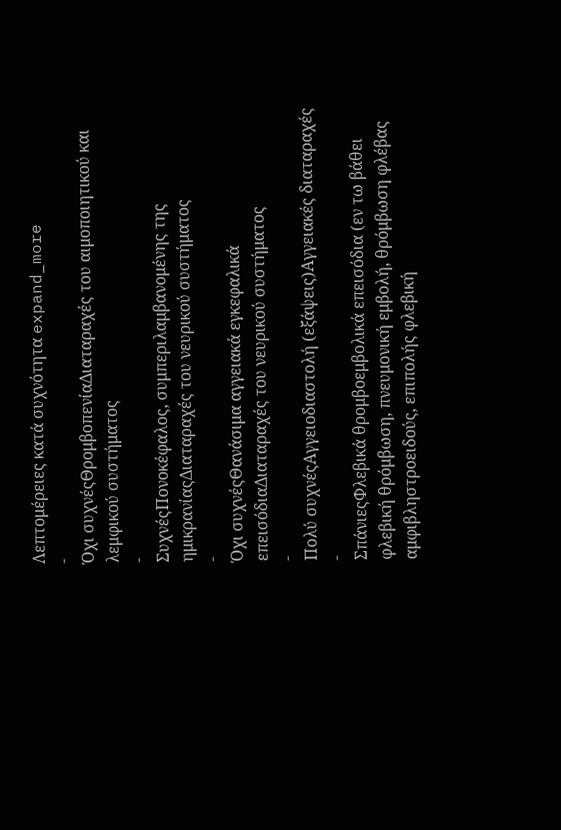Λεπτομέρειες κατά συχνότητα expand_more
-
Όχι συχνέςΘρομβοπενίαΔιαταραχές του αιμοποιητικού και λεμφικού συστήματος
-
ΣυχνέςΠονοκέφαλος, συμπεριλαμβανομένης της ημικρανίαςΔιαταραχές του νευρικού συστήματος
-
Όχι συχνέςΘανάσιμα αγγειακά εγκεφαλικά επεισόδιαΔιαταραχές του νευρικού συστήματος
-
Πολύ συχνέςΑγγειοδιαστολή (εξάψεις)Αγγειακές διαταραχές
-
ΣπάνιεςΦλεβικά θρομβοεμβολικά επεισόδια (εν τω βάθει φλεβική θρόμβωση, πνευμονική εμβολή, θρόμβωση φλέβας αμφιβληστροειδούς, επιπολής φλεβική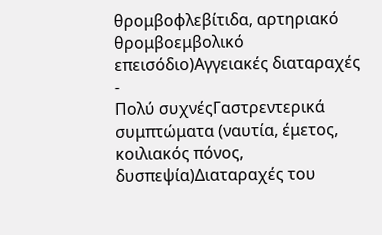θρομβοφλεβίτιδα, αρτηριακό θρομβοεμβολικό επεισόδιο)Αγγειακές διαταραχές
-
Πολύ συχνέςΓαστρεντερικά συμπτώματα (ναυτία, έμετος, κοιλιακός πόνος, δυσπεψία)Διαταραχές του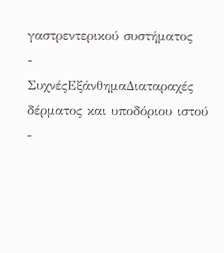γαστρεντερικού συστήματος
-
ΣυχνέςΕξάνθημαΔιαταραχές δέρματος και υποδόριου ιστού
-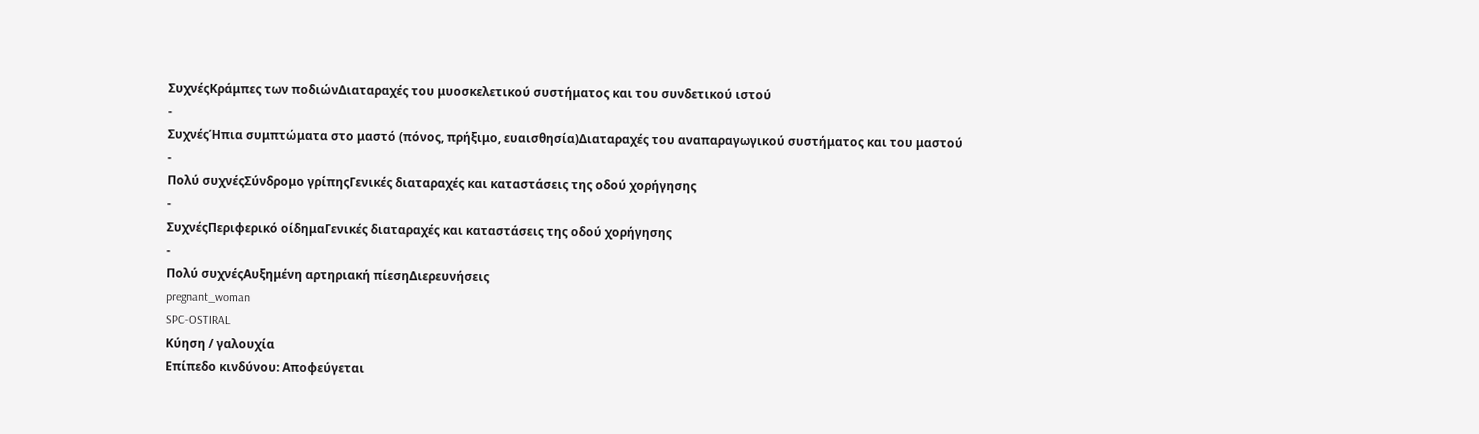ΣυχνέςΚράμπες των ποδιώνΔιαταραχές του μυοσκελετικού συστήματος και του συνδετικού ιστού
-
ΣυχνέςΉπια συμπτώματα στο μαστό (πόνος, πρήξιμο, ευαισθησία)Διαταραχές του αναπαραγωγικού συστήματος και του μαστού
-
Πολύ συχνέςΣύνδρομο γρίπηςΓενικές διαταραχές και καταστάσεις της οδού χορήγησης
-
ΣυχνέςΠεριφερικό οίδημαΓενικές διαταραχές και καταστάσεις της οδού χορήγησης
-
Πολύ συχνέςΑυξημένη αρτηριακή πίεσηΔιερευνήσεις
pregnant_woman
SPC-OSTIRAL
Κύηση / γαλουχία
Επίπεδο κινδύνου: Αποφεύγεται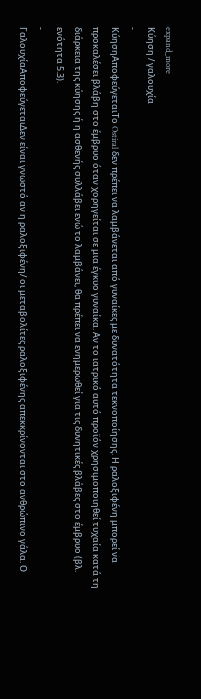expand_more
Κύηση / γαλουχία
-
ΚύησηΑποφεύγεταιΤο Ostiral δεν πρέπει να λαμβάνεται από γυναίκες με δυνατότητα τεκνοποίησης. Η ραλοξιφένη μπορεί να προκαλέσει βλάβη στο έμβρυο όταν χορηγείται σε μια έγκυο γυναίκα. Αν το ιατρικό αυτό προϊόν χρησιμοποιηθεί τυχαία κατά τη διάρκεια της κύησης ή η ασθενής συλλάβει ενώ το λαμβάνει, θα πρέπει να ενημερωθεί για τις δυνητικές βλάβες στο έμβρυο (βλ. ενότητα 5.3).
-
ΓαλουχίαΑποφεύγεταιΔεν είναι γνωστό αν η ραλοξιφένη/ οι μεταβολίτες ραλοξιφένης απεκκρίνονται στο ανθρώπινο γάλα. Ο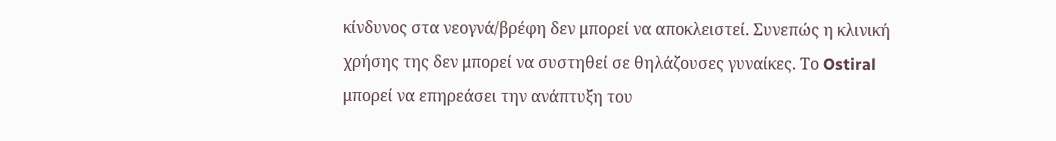κίνδυνος στα νεογνά/βρέφη δεν μπορεί να αποκλειστεί. Συνεπώς η κλινική χρήσης της δεν μπορεί να συστηθεί σε θηλάζουσες γυναίκες. Το Ostiral μπορεί να επηρεάσει την ανάπτυξη του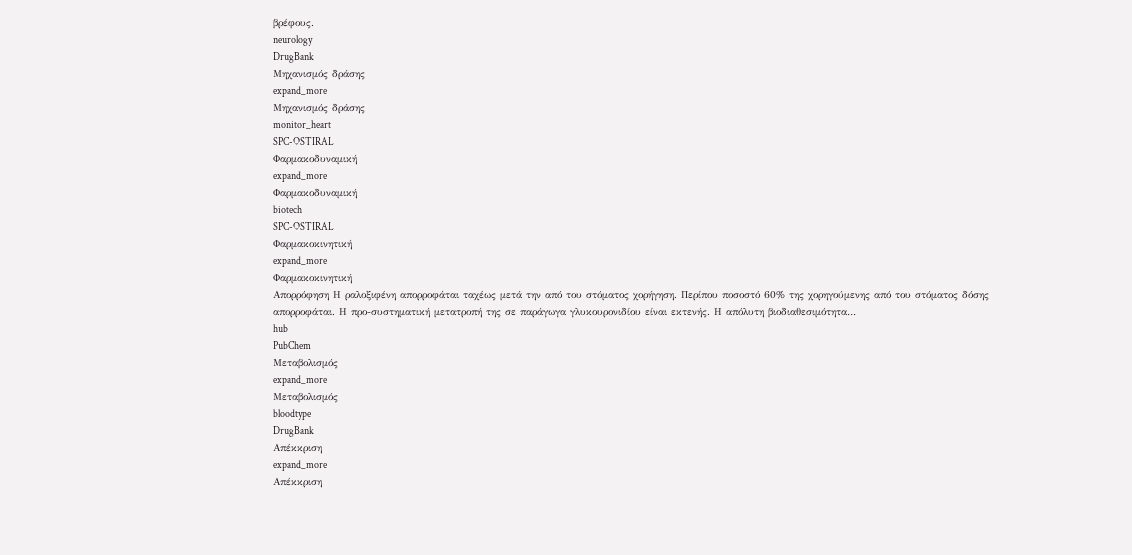βρέφους.
neurology
DrugBank
Μηχανισμός δράσης
expand_more
Μηχανισμός δράσης
monitor_heart
SPC-OSTIRAL
Φαρμακοδυναμική
expand_more
Φαρμακοδυναμική
biotech
SPC-OSTIRAL
Φαρμακοκινητική
expand_more
Φαρμακοκινητική
Απορρόφηση Η ραλοξιφένη απορροφάται ταχέως μετά την από του στόματος χορήγηση. Περίπου ποσοστό 60% της χορηγούμενης από του στόματος δόσης απορροφάται. Η προ-συστηματική μετατροπή της σε παράγωγα γλυκουρονιδίου είναι εκτενής. Η απόλυτη βιοδιαθεσιμότητα…
hub
PubChem
Μεταβολισμός
expand_more
Μεταβολισμός
bloodtype
DrugBank
Απέκκριση
expand_more
Απέκκριση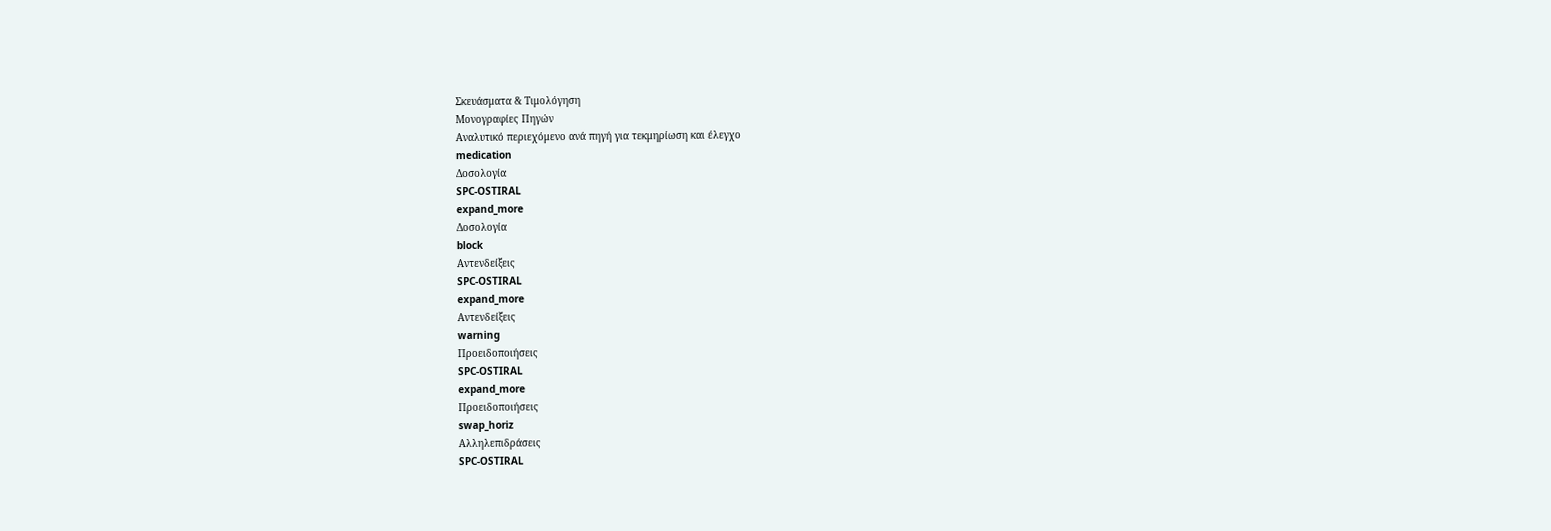Σκευάσματα & Τιμολόγηση
Μονογραφίες Πηγών
Αναλυτικό περιεχόμενο ανά πηγή για τεκμηρίωση και έλεγχο
medication
Δοσολογία
SPC-OSTIRAL
expand_more
Δοσολογία
block
Αντενδείξεις
SPC-OSTIRAL
expand_more
Αντενδείξεις
warning
Προειδοποιήσεις
SPC-OSTIRAL
expand_more
Προειδοποιήσεις
swap_horiz
Αλληλεπιδράσεις
SPC-OSTIRAL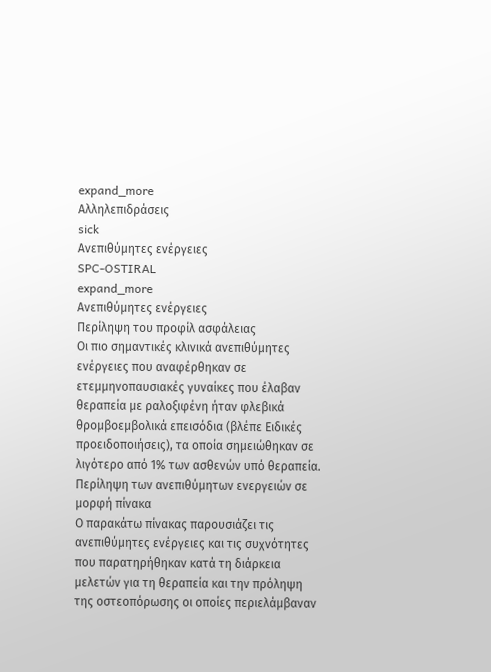expand_more
Αλληλεπιδράσεις
sick
Ανεπιθύμητες ενέργειες
SPC-OSTIRAL
expand_more
Ανεπιθύμητες ενέργειες
Περίληψη του προφίλ ασφάλειας
Οι πιο σημαντικές κλινικά ανεπιθύμητες ενέργειες που αναφέρθηκαν σε ετεμμηνοπαυσιακές γυναίκες που έλαβαν θεραπεία με ραλοξιφένη ήταν φλεβικά θρομβοεμβολικά επεισόδια (βλέπε Ειδικές προειδοποιήσεις), τα οποία σημειώθηκαν σε λιγότερο από 1% των ασθενών υπό θεραπεία.
Περίληψη των ανεπιθύμητων ενεργειών σε μορφή πίνακα
Ο παρακάτω πίνακας παρουσιάζει τις ανεπιθύμητες ενέργειες και τις συχνότητες που παρατηρήθηκαν κατά τη διάρκεια μελετών για τη θεραπεία και την πρόληψη της οστεοπόρωσης οι οποίες περιελάμβαναν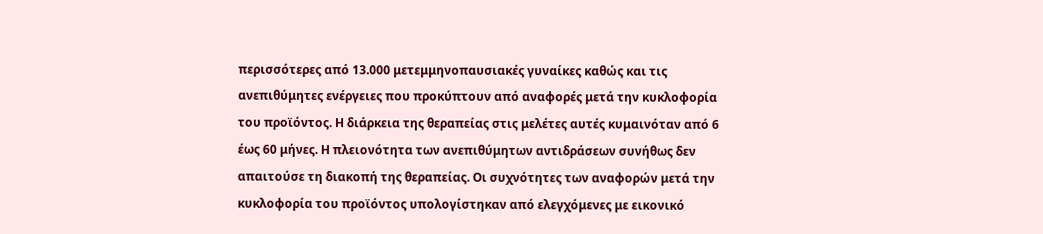περισσότερες από 13.000 μετεμμηνοπαυσιακές γυναίκες καθώς και τις ανεπιθύμητες ενέργειες που προκύπτουν από αναφορές μετά την κυκλοφορία του προϊόντος. Η διάρκεια της θεραπείας στις μελέτες αυτές κυμαινόταν από 6 έως 60 μήνες. Η πλειονότητα των ανεπιθύμητων αντιδράσεων συνήθως δεν απαιτούσε τη διακοπή της θεραπείας. Οι συχνότητες των αναφορών μετά την κυκλοφορία του προϊόντος υπολογίστηκαν από ελεγχόμενες με εικονικό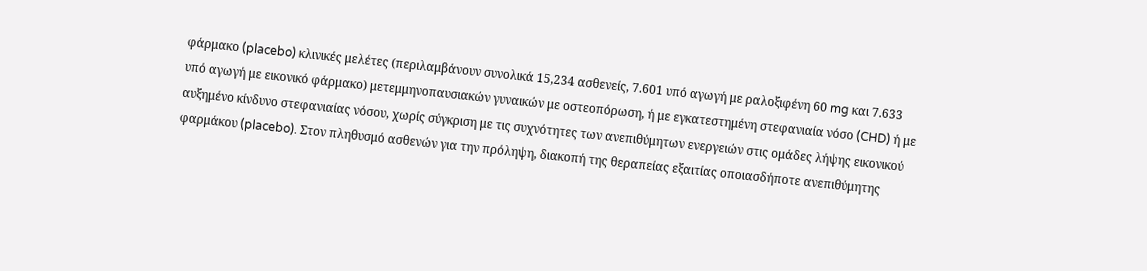φάρμακο (placebo) κλινικές μελέτες (περιλαμβάνουν συνολικά 15,234 ασθενείς, 7.601 υπό αγωγή με ραλοξιφένη 60 mg και 7.633 υπό αγωγή με εικονικό φάρμακο) μετεμμηνοπαυσιακών γυναικών με οστεοπόρωση, ή με εγκατεστημένη στεφανιαία νόσο (CHD) ή με αυξημένο κίνδυνο στεφανιαίας νόσου, χωρίς σύγκριση με τις συχνότητες των ανεπιθύμητων ενεργειών στις ομάδες λήψης εικονικού φαρμάκου (placebo). Στον πληθυσμό ασθενών για την πρόληψη, διακοπή της θεραπείας εξαιτίας οποιασδήποτε ανεπιθύμητης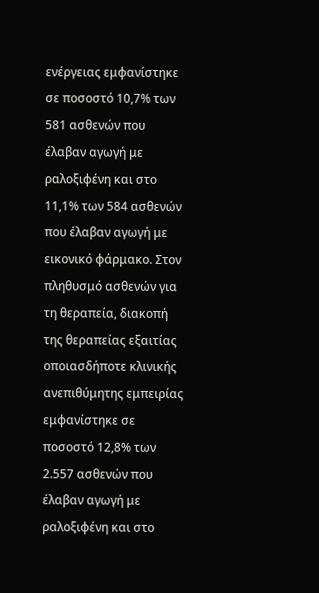ενέργειας εμφανίστηκε σε ποσοστό 10,7% των 581 ασθενών που έλαβαν αγωγή με ραλοξιφένη και στο 11,1% των 584 ασθενών που έλαβαν αγωγή με εικονικό φάρμακο. Στον πληθυσμό ασθενών για τη θεραπεία, διακοπή της θεραπείας εξαιτίας οποιασδήποτε κλινικής ανεπιθύμητης εμπειρίας εμφανίστηκε σε ποσοστό 12,8% των 2.557 ασθενών που έλαβαν αγωγή με ραλοξιφένη και στο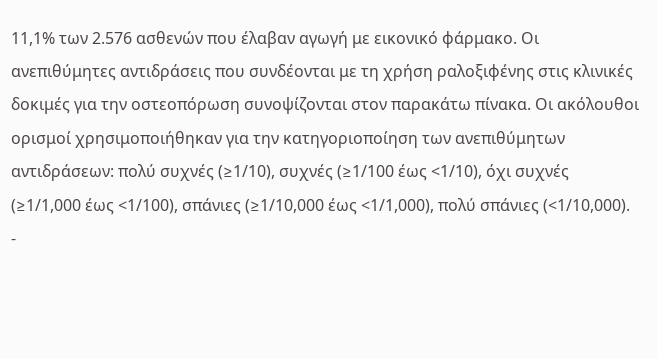11,1% των 2.576 ασθενών που έλαβαν αγωγή με εικονικό φάρμακο. Οι ανεπιθύμητες αντιδράσεις που συνδέονται με τη χρήση ραλοξιφένης στις κλινικές δοκιμές για την οστεοπόρωση συνοψίζονται στον παρακάτω πίνακα. Οι ακόλουθοι ορισμοί χρησιμοποιήθηκαν για την κατηγοριοποίηση των ανεπιθύμητων αντιδράσεων: πολύ συχνές (≥1/10), συχνές (≥1/100 έως <1/10), όχι συχνές (≥1/1,000 έως <1/100), σπάνιες (≥1/10,000 έως <1/1,000), πολύ σπάνιες (<1/10,000).
-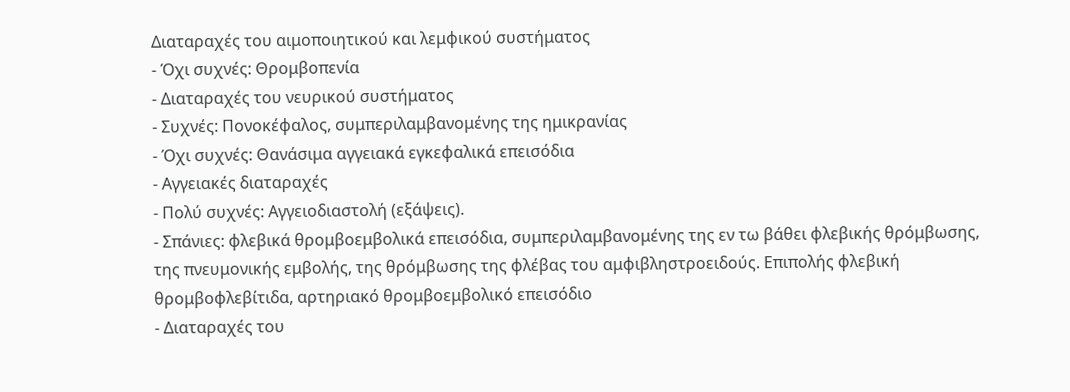Διαταραχές του αιμοποιητικού και λεμφικού συστήματος
- Όχι συχνές: Θρομβοπενία
- Διαταραχές του νευρικού συστήματος
- Συχνές: Πονοκέφαλος, συμπεριλαμβανομένης της ημικρανίας
- Όχι συχνές: Θανάσιμα αγγειακά εγκεφαλικά επεισόδια
- Αγγειακές διαταραχές
- Πολύ συχνές: Αγγειοδιαστολή (εξάψεις).
- Σπάνιες: φλεβικά θρομβοεμβολικά επεισόδια, συμπεριλαμβανομένης της εν τω βάθει φλεβικής θρόμβωσης, της πνευμονικής εμβολής, της θρόμβωσης της φλέβας του αμφιβληστροειδούς. Επιπολής φλεβική θρομβοφλεβίτιδα, αρτηριακό θρομβοεμβολικό επεισόδιο
- Διαταραχές του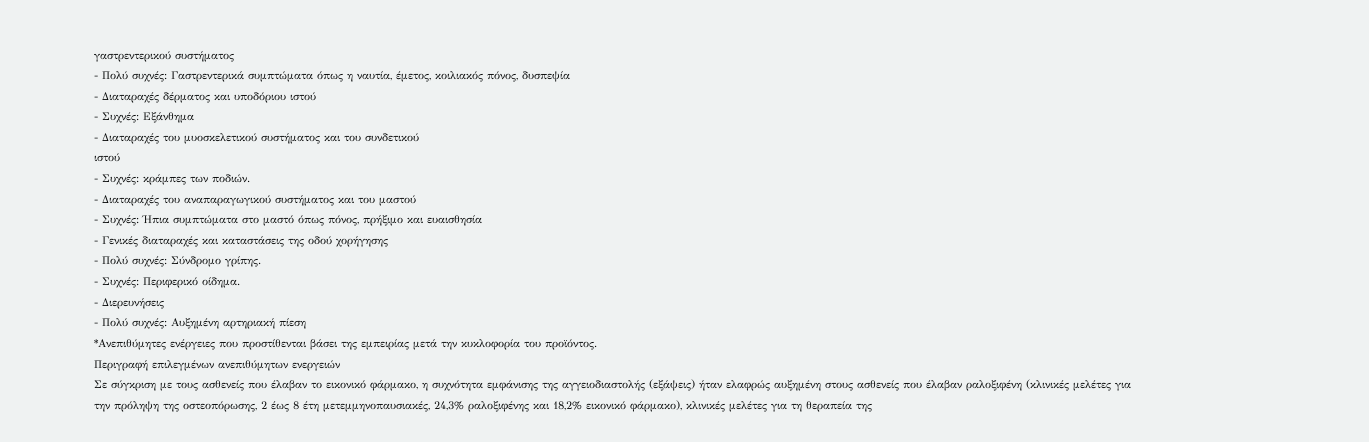γαστρεντερικού συστήματος
- Πολύ συχνές: Γαστρεντερικά συμπτώματα όπως η ναυτία, έμετος, κοιλιακός πόνος, δυσπεψία
- Διαταραχές δέρματος και υποδόριου ιστού
- Συχνές: Εξάνθημα
- Διαταραχές του μυοσκελετικού συστήματος και του συνδετικού
ιστού
- Συχνές: κράμπες των ποδιών.
- Διαταραχές του αναπαραγωγικού συστήματος και του μαστού
- Συχνές: Ήπια συμπτώματα στο μαστό όπως πόνος, πρήξιμο και ευαισθησία
- Γενικές διαταραχές και καταστάσεις της οδού χορήγησης
- Πολύ συχνές: Σύνδρομο γρίπης.
- Συχνές: Περιφερικό οίδημα.
- Διερευνήσεις
- Πολύ συχνές: Αυξημένη αρτηριακή πίεση
*Ανεπιθύμητες ενέργειες που προστίθενται βάσει της εμπειρίας μετά την κυκλοφορία του προϊόντος.
Περιγραφή επιλεγμένων ανεπιθύμητων ενεργειών
Σε σύγκριση με τους ασθενείς που έλαβαν το εικονικό φάρμακο, η συχνότητα εμφάνισης της αγγειοδιαστολής (εξάψεις) ήταν ελαφρώς αυξημένη στους ασθενείς που έλαβαν ραλοξιφένη (κλινικές μελέτες για την πρόληψη της οστεοπόρωσης, 2 έως 8 έτη μετεμμηνοπαυσιακές, 24,3% ραλοξιφένης και 18,2% εικονικό φάρμακο), κλινικές μελέτες για τη θεραπεία της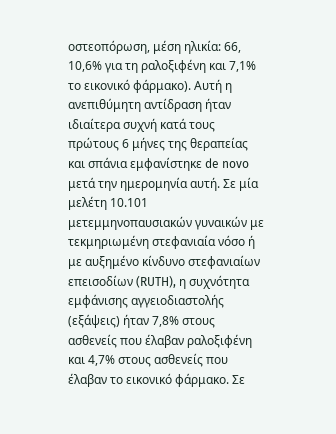οστεοπόρωση, μέση ηλικία: 66, 10,6% για τη ραλοξιφένη και 7,1% το εικονικό φάρμακο). Αυτή η ανεπιθύμητη αντίδραση ήταν ιδιαίτερα συχνή κατά τους πρώτους 6 μήνες της θεραπείας και σπάνια εμφανίστηκε de novo μετά την ημερομηνία αυτή. Σε μία μελέτη 10.101 μετεμμηνοπαυσιακών γυναικών με τεκμηριωμένη στεφανιαία νόσο ή με αυξημένο κίνδυνο στεφανιαίων επεισοδίων (RUTH), η συχνότητα εμφάνισης αγγειοδιαστολής (εξάψεις) ήταν 7,8% στους ασθενείς που έλαβαν ραλοξιφένη και 4,7% στους ασθενείς που έλαβαν το εικονικό φάρμακο. Σε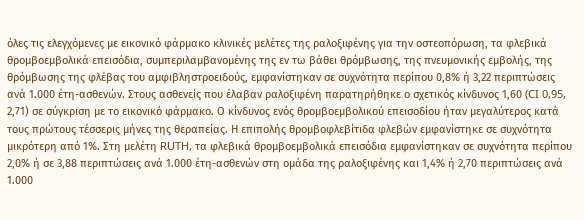όλες τις ελεγχόμενες με εικονικό φάρμακο κλινικές μελέτες της ραλοξιφένης για την οστεοπόρωση, τα φλεβικά θρομβοεμβολικά επεισόδια, συμπεριλαμβανομένης της εν τω βάθει θρόμβωσης, της πνευμονικής εμβολής, της θρόμβωσης της φλέβας του αμφιβληστροειδούς, εμφανίστηκαν σε συχνότητα περίπου 0,8% ή 3,22 περιπτώσεις ανά 1.000 έτη-ασθενών. Στους ασθενείς που έλαβαν ραλοξιφένη παρατηρήθηκε ο σχετικός κίνδυνος 1,60 (CI 0,95, 2,71) σε σύγκριση με το εικονικό φάρμακο. Ο κίνδυνος ενός θρομβοεμβολικού επεισοδίου ήταν μεγαλύτερος κατά τους πρώτους τέσσερις μήνες της θεραπείας. Η επιπολής θρομβοφλεβίτιδα φλεβών εμφανίστηκε σε συχνότητα μικρότερη από 1%. Στη μελέτη RUTH, τα φλεβικά θρομβοεμβολικά επεισόδια εμφανίστηκαν σε συχνότητα περίπου 2,0% ή σε 3,88 περιπτώσεις ανά 1.000 έτη-ασθενών στη ομάδα της ραλοξιφένης και 1,4% ή 2,70 περιπτώσεις ανά 1.000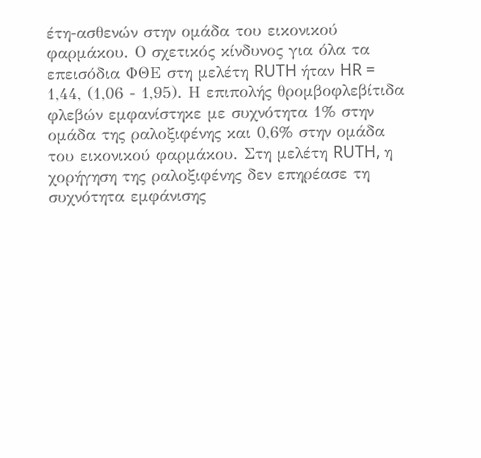έτη-ασθενών στην ομάδα του εικονικού φαρμάκου. Ο σχετικός κίνδυνος για όλα τα επεισόδια ΦΘΕ στη μελέτη RUTH ήταν HR = 1,44, (1,06 - 1,95). Η επιπολής θρομβοφλεβίτιδα φλεβών εμφανίστηκε με συχνότητα 1% στην ομάδα της ραλοξιφένης και 0,6% στην ομάδα του εικονικού φαρμάκου. Στη μελέτη RUTH, η χορήγηση της ραλοξιφένης δεν επηρέασε τη συχνότητα εμφάνισης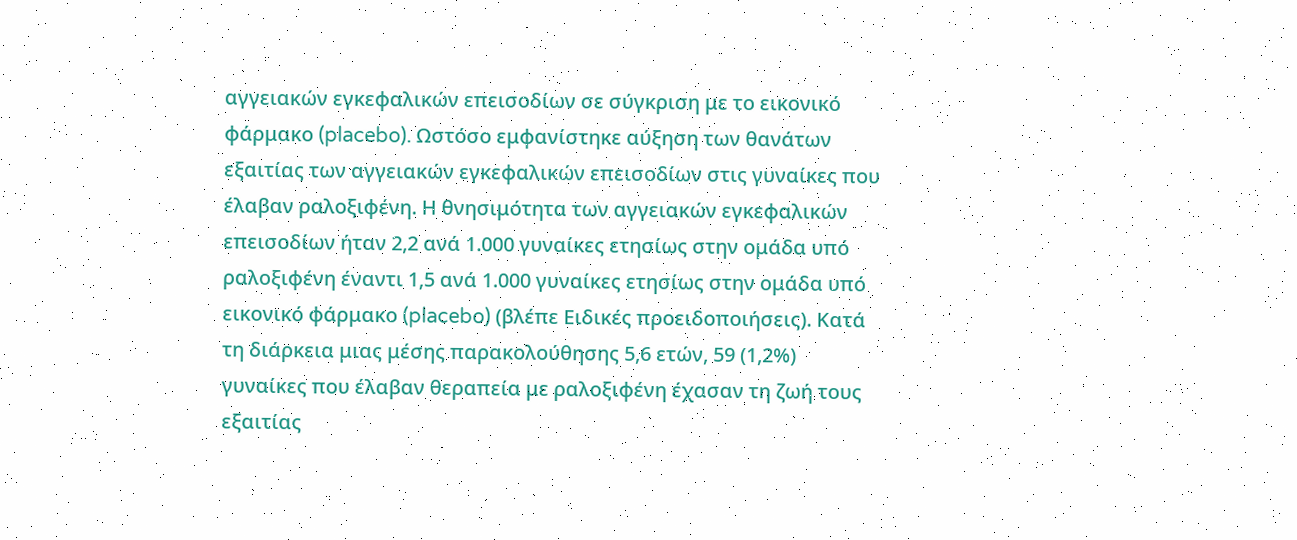αγγειακών εγκεφαλικών επεισοδίων σε σύγκριση με το εικονικό φάρμακο (placebo). Ωστόσο εμφανίστηκε αύξηση των θανάτων εξαιτίας των αγγειακών εγκεφαλικών επεισοδίων στις γυναίκες που έλαβαν ραλοξιφένη. Η θνησιμότητα των αγγειακών εγκεφαλικών επεισοδίων ήταν 2,2 ανά 1.000 γυναίκες ετησίως στην ομάδα υπό ραλοξιφένη έναντι 1,5 ανά 1.000 γυναίκες ετησίως στην ομάδα υπό εικονικό φάρμακο (placebo) (βλέπε Ειδικές προειδοποιήσεις). Κατά τη διάρκεια μιας μέσης παρακολούθησης 5,6 ετών, 59 (1,2%) γυναίκες που έλαβαν θεραπεία με ραλοξιφένη έχασαν τη ζωή τους εξαιτίας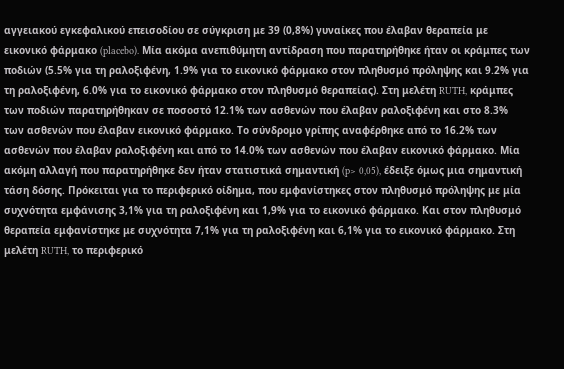αγγειακού εγκεφαλικού επεισοδίου σε σύγκριση με 39 (0,8%) γυναίκες που έλαβαν θεραπεία με εικονικό φάρμακο (placebo). Μία ακόμα ανεπιθύμητη αντίδραση που παρατηρήθηκε ήταν οι κράμπες των ποδιών (5.5% για τη ραλοξιφένη, 1.9% για το εικονικό φάρμακο στον πληθυσμό πρόληψης και 9.2% για τη ραλοξιφένη, 6.0% για το εικονικό φάρμακο στον πληθυσμό θεραπείας). Στη μελέτη RUTH, κράμπες των ποδιών παρατηρήθηκαν σε ποσοστό 12.1% των ασθενών που έλαβαν ραλοξιφένη και στο 8.3% των ασθενών που έλαβαν εικονικό φάρμακο. Το σύνδρομο γρίπης αναφέρθηκε από το 16.2% των ασθενών που έλαβαν ραλοξιφένη και από το 14.0% των ασθενών που έλαβαν εικονικό φάρμακο. Μία ακόμη αλλαγή που παρατηρήθηκε δεν ήταν στατιστικά σημαντική (p> 0,05), έδειξε όμως μια σημαντική τάση δόσης. Πρόκειται για το περιφερικό οίδημα, που εμφανίστηκες στον πληθυσμό πρόληψης με μία συχνότητα εμφάνισης 3,1% για τη ραλοξιφένη και 1,9% για το εικονικό φάρμακο. Και στον πληθυσμό θεραπεία εμφανίστηκε με συχνότητα 7,1% για τη ραλοξιφένη και 6,1% για το εικονικό φάρμακο. Στη μελέτη RUTH, το περιφερικό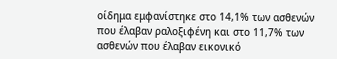οίδημα εμφανίστηκε στο 14,1% των ασθενών που έλαβαν ραλοξιφένη και στο 11,7% των ασθενών που έλαβαν εικονικό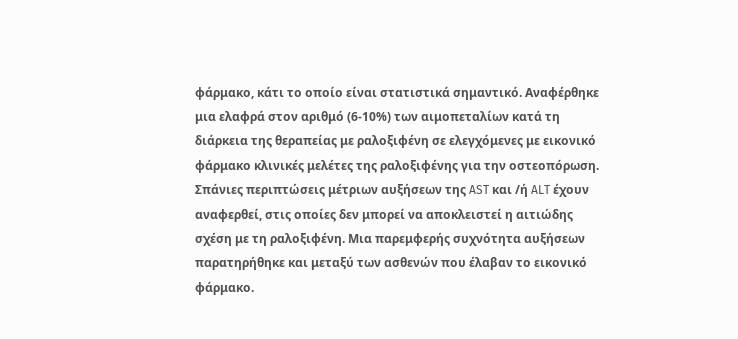φάρμακο, κάτι το οποίο είναι στατιστικά σημαντικό. Αναφέρθηκε μια ελαφρά στον αριθμό (6-10%) των αιμοπεταλίων κατά τη διάρκεια της θεραπείας με ραλοξιφένη σε ελεγχόμενες με εικονικό φάρμακο κλινικές μελέτες της ραλοξιφένης για την οστεοπόρωση. Σπάνιες περιπτώσεις μέτριων αυξήσεων της AST και /ή ALT έχουν αναφερθεί, στις οποίες δεν μπορεί να αποκλειστεί η αιτιώδης σχέση με τη ραλοξιφένη. Μια παρεμφερής συχνότητα αυξήσεων παρατηρήθηκε και μεταξύ των ασθενών που έλαβαν το εικονικό φάρμακο.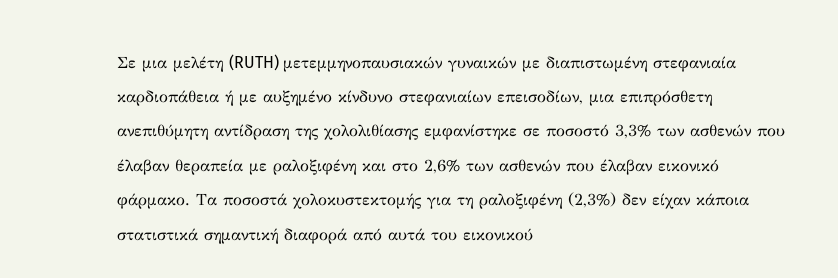Σε μια μελέτη (RUTH) μετεμμηνοπαυσιακών γυναικών με διαπιστωμένη στεφανιαία καρδιοπάθεια ή με αυξημένο κίνδυνο στεφανιαίων επεισοδίων, μια επιπρόσθετη ανεπιθύμητη αντίδραση της χολολιθίασης εμφανίστηκε σε ποσοστό 3,3% των ασθενών που έλαβαν θεραπεία με ραλοξιφένη και στο 2,6% των ασθενών που έλαβαν εικονικό φάρμακο. Τα ποσοστά χολοκυστεκτομής για τη ραλοξιφένη (2,3%) δεν είχαν κάποια στατιστικά σημαντική διαφορά από αυτά του εικονικού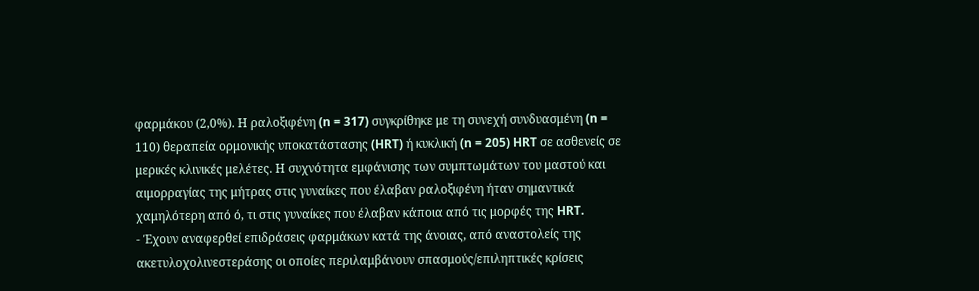φαρμάκου (2,0%). Η ραλοξιφένη (n = 317) συγκρίθηκε με τη συνεχή συνδυασμένη (n = 110) θεραπεία ορμονικής υποκατάστασης (HRT) ή κυκλική (n = 205) HRT σε ασθενείς σε μερικές κλινικές μελέτες. Η συχνότητα εμφάνισης των συμπτωμάτων του μαστού και αιμορραγίας της μήτρας στις γυναίκες που έλαβαν ραλοξιφένη ήταν σημαντικά χαμηλότερη από ό, τι στις γυναίκες που έλαβαν κάποια από τις μορφές της HRT.
- Έχουν αναφερθεί επιδράσεις φαρμάκων κατά της άνοιας, από αναστολείς της ακετυλοχολινεστεράσης οι οποίες περιλαμβάνουν σπασμούς/επιληπτικές κρίσεις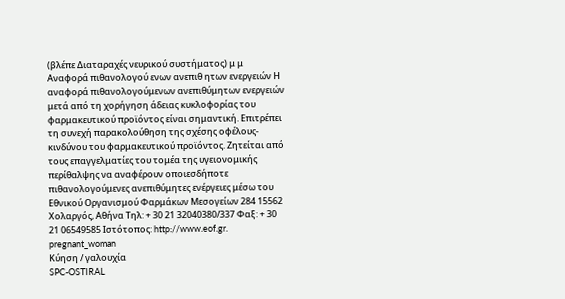(βλέπε Διαταραχές νευρικού συστήματος) μ μ Αναφορά πιθανολογού ενων ανεπιθ ητων ενεργειών Η αναφορά πιθανολογούμενων ανεπιθύμητων ενεργειών μετά από τη χορήγηση άδειας κυκλοφορίας του φαρμακευτικού προϊόντος είναι σημαντική. Επιτρέπει τη συνεχή παρακολούθηση της σχέσης οφέλους-κινδύνου του φαρμακευτικού προϊόντος. Ζητείται από τους επαγγελματίες του τομέα της υγειονομικής περίθαλψης να αναφέρουν οποιεσδήποτε πιθανολογούμενες ανεπιθύμητες ενέργειες μέσω του Εθνικού Οργανισμού Φαρμάκων Μεσογείων 284 15562 Χολαργός, Αθήνα Τηλ: + 30 21 32040380/337 Φαξ: + 30 21 06549585 Ιστότοπος: http://www.eof.gr.
pregnant_woman
Κύηση / γαλουχία
SPC-OSTIRAL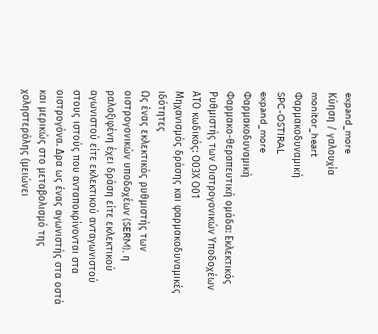expand_more
Κύηση / γαλουχία
monitor_heart
Φαρμακοδυναμική
SPC-OSTIRAL
expand_more
Φαρμακοδυναμική
Φαρμακο-θεραπευτική ομάδα: Εκλεκτικός Ρυθμιστής των Οιστρογονικών Υποδοχέων ΑΤΟ κωδικός: Ο03Χ Ο01
Μηχανισμός δράσης και φαρμακοδυναμικές ιδότητες
Ως ένας εκλεκτικός ρυθμιστής των οιστρογονικών υποδοχέων (SERM), η ραλοξιφένη έχει δράση είτε εκλεκτικού αγωνιστού είτε εκλεκτικού ανταγωνιστού στους ιστούς που ανταποκρίνονται στα οιστρογόνα. Δρα ως ένας αγωνιστής στα οστά και μερικώς στο μεταβολισμό της χοληστερόλης (μειώνει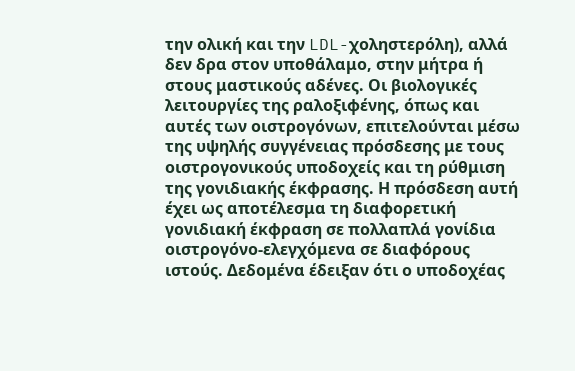την ολική και την LDL-χοληστερόλη), αλλά δεν δρα στον υποθάλαμο, στην μήτρα ή στους μαστικούς αδένες. Οι βιολογικές λειτουργίες της ραλοξιφένης, όπως και αυτές των οιστρογόνων, επιτελούνται μέσω της υψηλής συγγένειας πρόσδεσης με τους οιστρογονικούς υποδοχείς και τη ρύθμιση της γονιδιακής έκφρασης. Η πρόσδεση αυτή έχει ως αποτέλεσμα τη διαφορετική γονιδιακή έκφραση σε πολλαπλά γονίδια οιστρογόνο-ελεγχόμενα σε διαφόρους ιστούς. Δεδομένα έδειξαν ότι ο υποδοχέας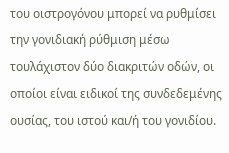του οιστρογόνου μπορεί να ρυθμίσει την γονιδιακή ρύθμιση μέσω τουλάχιστον δύο διακριτών οδών, οι οποίοι είναι ειδικοί της συνδεδεμένης ουσίας, του ιστού και/ή του γονιδίου.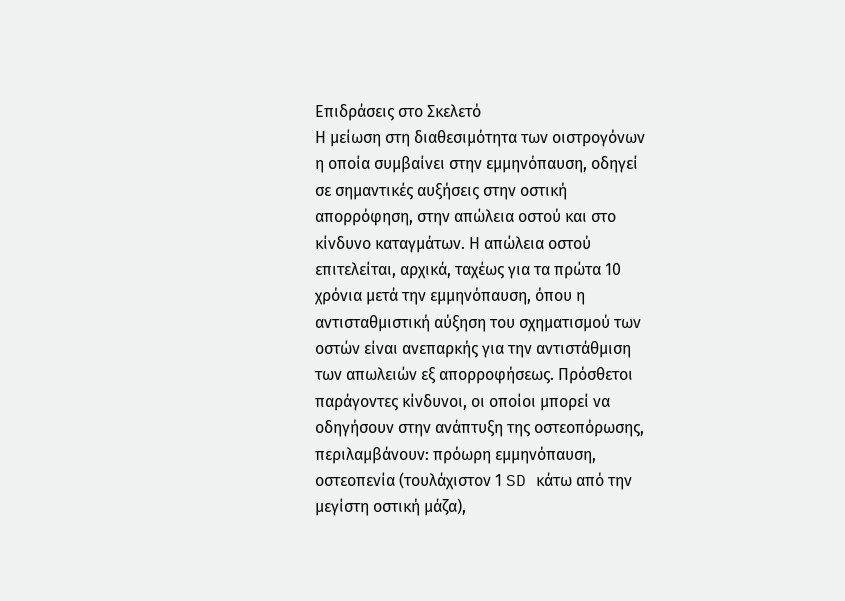Επιδράσεις στο Σκελετό
Η μείωση στη διαθεσιμότητα των οιστρογόνων η οποία συμβαίνει στην εμμηνόπαυση, οδηγεί σε σημαντικές αυξήσεις στην οστική απορρόφηση, στην απώλεια οστού και στο κίνδυνο καταγμάτων. Η απώλεια οστού επιτελείται, αρχικά, ταχέως για τα πρώτα 10 χρόνια μετά την εμμηνόπαυση, όπου η αντισταθμιστική αύξηση του σχηματισμού των οστών είναι ανεπαρκής για την αντιστάθμιση των απωλειών εξ απορροφήσεως. Πρόσθετοι παράγοντες κίνδυνοι, οι οποίοι μπορεί να οδηγήσουν στην ανάπτυξη της οστεοπόρωσης, περιλαμβάνουν: πρόωρη εμμηνόπαυση, οστεοπενία (τουλάχιστον 1 SD κάτω από την μεγίστη οστική μάζα),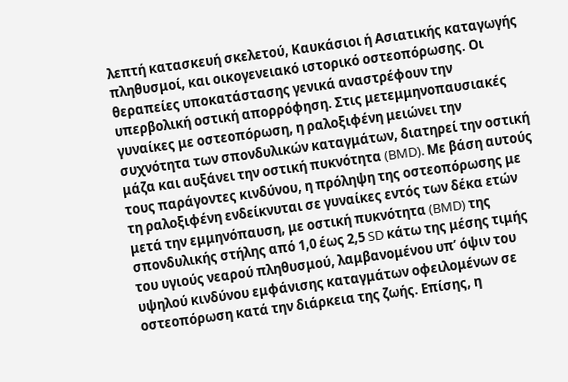λεπτή κατασκευή σκελετού, Καυκάσιοι ή Ασιατικής καταγωγής πληθυσμοί, και οικογενειακό ιστορικό οστεοπόρωσης. Οι θεραπείες υποκατάστασης γενικά αναστρέφουν την υπερβολική οστική απορρόφηση. Στις μετεμμηνοπαυσιακές γυναίκες με οστεοπόρωση, η ραλοξιφένη μειώνει την συχνότητα των σπονδυλικών καταγμάτων, διατηρεί την οστική μάζα και αυξάνει την οστική πυκνότητα (BMD). Με βάση αυτούς τους παράγοντες κινδύνου, η πρόληψη της οστεοπόρωσης με τη ραλοξιφένη ενδείκνυται σε γυναίκες εντός των δέκα ετών μετά την εμμηνόπαυση, με οστική πυκνότητα (BMD) της σπονδυλικής στήλης από 1,0 έως 2,5 SD κάτω της μέσης τιμής του υγιούς νεαρού πληθυσμού, λαμβανομένου υπ’ όψιν του υψηλού κινδύνου εμφάνισης καταγμάτων οφειλομένων σε οστεοπόρωση κατά την διάρκεια της ζωής. Επίσης, η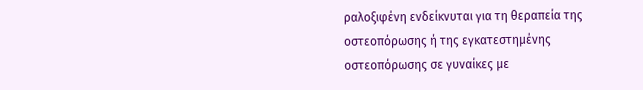ραλοξιφένη ενδείκνυται για τη θεραπεία της οστεοπόρωσης ή της εγκατεστημένης οστεοπόρωσης σε γυναίκες με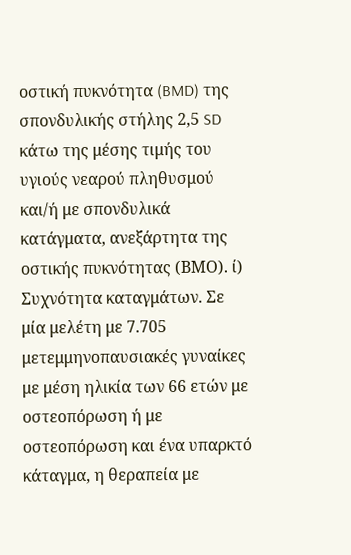οστική πυκνότητα (BMD) της σπονδυλικής στήλης 2,5 SD κάτω της μέσης τιμής του υγιούς νεαρού πληθυσμού και/ή με σπονδυλικά κατάγματα, ανεξάρτητα της οστικής πυκνότητας (ΒΜΟ). ί) Συχνότητα καταγμάτων. Σε μία μελέτη με 7.705 μετεμμηνοπαυσιακές γυναίκες με μέση ηλικία των 66 ετών με οστεοπόρωση ή με οστεοπόρωση και ένα υπαρκτό κάταγμα, η θεραπεία με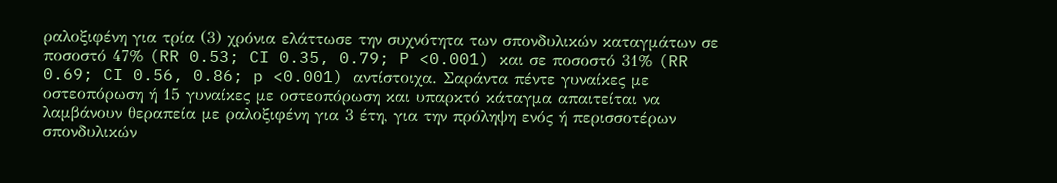ραλοξιφένη για τρία (3) χρόνια ελάττωσε την συχνότητα των σπονδυλικών καταγμάτων σε ποσοστό 47% (RR 0.53; CI 0.35, 0.79; P <0.001) και σε ποσοστό 31% (RR 0.69; CI 0.56, 0.86; p <0.001) αντίστοιχα. Σαράντα πέντε γυναίκες με οστεοπόρωση ή 15 γυναίκες με οστεοπόρωση και υπαρκτό κάταγμα απαιτείται να λαμβάνουν θεραπεία με ραλοξιφένη για 3 έτη, για την πρόληψη ενός ή περισσοτέρων σπονδυλικών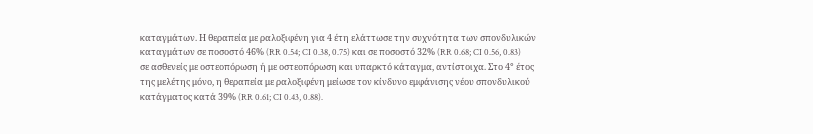καταγμάτων. Η θεραπεία με ραλοξιφένη για 4 έτη ελάττωσε την συχνότητα των σπονδυλικών καταγμάτων σε ποσοστό 46% (RR 0.54; CI 0.38, 0.75) και σε ποσοστό 32% (RR 0.68; CI 0.56, 0.83) σε ασθενείς με οστεοπόρωση ή με οστεοπόρωση και υπαρκτό κάταγμα, αντίστοιχα. Στο 4° έτος της μελέτης μόνο, η θεραπεία με ραλοξιφένη μείωσε τον κίνδυνο εμφάνισης νέου σπονδυλικού κατάγματος κατά 39% (RR 0.61; CI 0.43, 0.88).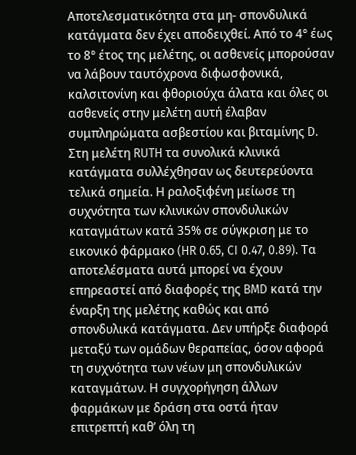Αποτελεσματικότητα στα μη- σπονδυλικά κατάγματα δεν έχει αποδειχθεί. Από το 4° έως το 8° έτος της μελέτης, οι ασθενείς μπορούσαν να λάβουν ταυτόχρονα διφωσφονικά, καλσιτονίνη και φθοριούχα άλατα και όλες οι ασθενείς στην μελέτη αυτή έλαβαν συμπληρώματα ασβεστίου και βιταμίνης D. Στη μελέτη RUTH τα συνολικά κλινικά κατάγματα συλλέχθησαν ως δευτερεύοντα τελικά σημεία. Η ραλοξιφένη μείωσε τη συχνότητα των κλινικών σπονδυλικών καταγμάτων κατά 35% σε σύγκριση με το εικονικό φάρμακο (HR 0.65, CI 0.47, 0.89). Τα αποτελέσματα αυτά μπορεί να έχουν επηρεαστεί από διαφορές της BMD κατά την έναρξη της μελέτης καθώς και από σπονδυλικά κατάγματα. Δεν υπήρξε διαφορά μεταξύ των ομάδων θεραπείας, όσον αφορά τη συχνότητα των νέων μη σπονδυλικών καταγμάτων. Η συγχορήγηση άλλων φαρμάκων με δράση στα οστά ήταν επιτρεπτή καθ’ όλη τη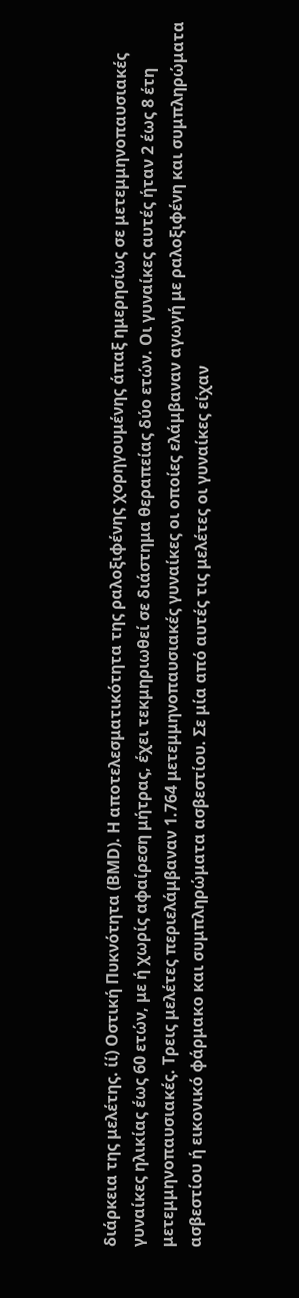διάρκεια της μελέτης. ίί) Οστική Πυκνότητα (ΒΜD). Η αποτελεσματικότητα της ραλοξιφένης χορηγουμένης άπαξ ημερησίως σε μετεμμηνοπαυσιακές γυναίκες ηλικίας έως 60 ετών, με ή χωρίς αφαίρεση μήτρας, έχει τεκμηριωθεί σε διάστημα θεραπείας δύο ετών. Οι γυναίκες αυτές ήταν 2 έως 8 έτη μετεμμηνοπαυσιακές. Τρεις μελέτες περιελάμβαναν 1.764 μετεμμηνοπαυσιακές γυναίκες οι οποίες ελάμβαναν αγωγή με ραλοξιφένη και συμπληρώματα ασβεστίου ή εικονικό φάρμακο και συμπληρώματα ασβεστίου. Σε μία από αυτές τις μελέτες οι γυναίκες είχαν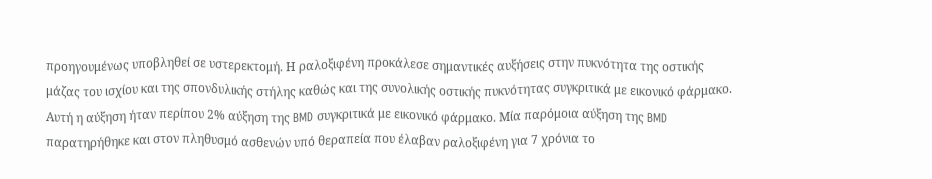προηγουμένως υποβληθεί σε υστερεκτομή. Η ραλοξιφένη προκάλεσε σημαντικές αυξήσεις στην πυκνότητα της οστικής μάζας του ισχίου και της σπονδυλικής στήλης καθώς και της συνολικής οστικής πυκνότητας συγκριτικά με εικονικό φάρμακο. Αυτή η αύξηση ήταν περίπου 2% αύξηση της BMD συγκριτικά με εικονικό φάρμακο. Μία παρόμοια αύξηση της BMD παρατηρήθηκε και στον πληθυσμό ασθενών υπό θεραπεία που έλαβαν ραλοξιφένη για 7 χρόνια το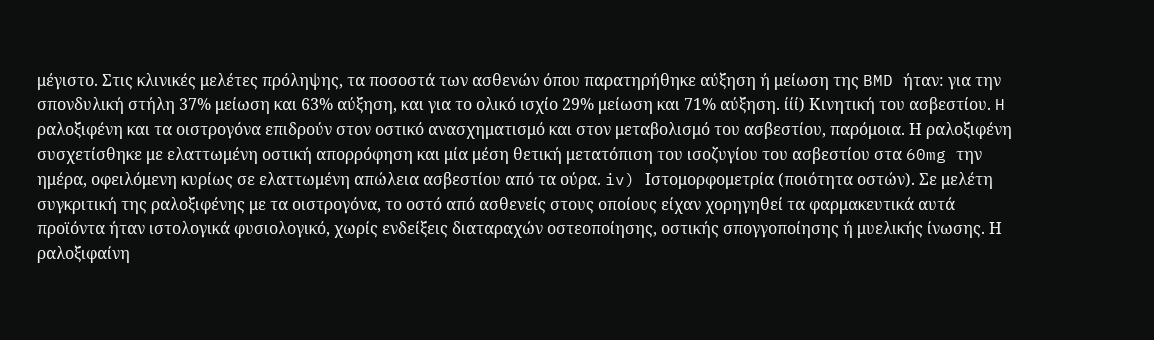μέγιστο. Στις κλινικές μελέτες πρόληψης, τα ποσοστά των ασθενών όπου παρατηρήθηκε αύξηση ή μείωση της BMD ήταν: για την σπονδυλική στήλη 37% μείωση και 63% αύξηση, και για το ολικό ισχίο 29% μείωση και 71% αύξηση. ίίί) Κινητική του ασβεστίου. H ραλοξιφένη και τα οιστρογόνα επιδρούν στον οστικό ανασχηματισμό και στον μεταβολισμό του ασβεστίου, παρόμοια. Η ραλοξιφένη συσχετίσθηκε με ελαττωμένη οστική απορρόφηση και μία μέση θετική μετατόπιση του ισοζυγίου του ασβεστίου στα 60mg την ημέρα, οφειλόμενη κυρίως σε ελαττωμένη απώλεια ασβεστίου από τα ούρα. iv) Ιστομορφομετρία (ποιότητα οστών). Σε μελέτη συγκριτική της ραλοξιφένης με τα οιστρογόνα, το οστό από ασθενείς στους οποίους είχαν χορηγηθεί τα φαρμακευτικά αυτά προϊόντα ήταν ιστολογικά φυσιολογικό, χωρίς ενδείξεις διαταραχών οστεοποίησης, οστικής σπογγοποίησης ή μυελικής ίνωσης. Η ραλοξιφαίνη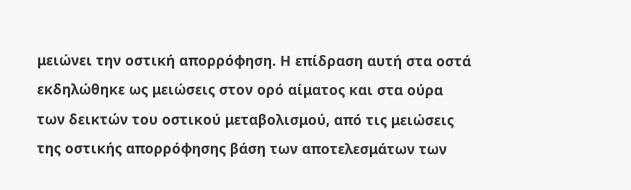μειώνει την οστική απορρόφηση. Η επίδραση αυτή στα οστά εκδηλώθηκε ως μειώσεις στον ορό αίματος και στα ούρα των δεικτών του οστικού μεταβολισμού, από τις μειώσεις της οστικής απορρόφησης βάση των αποτελεσμάτων των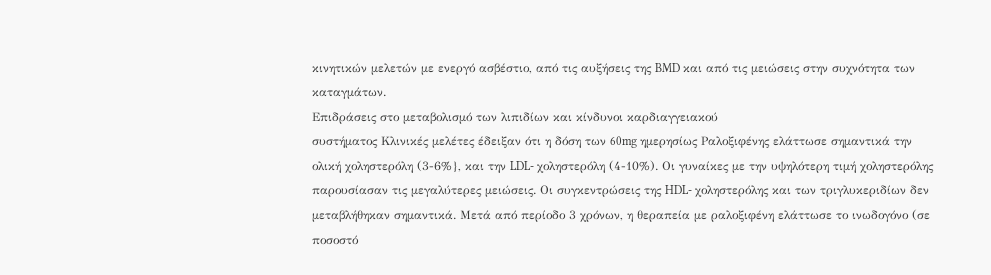κινητικών μελετών με ενεργό ασβέστιο, από τις αυξήσεις της BMD και από τις μειώσεις στην συχνότητα των καταγμάτων.
Επιδράσεις στο μεταβολισμό των λιπιδίων και κίνδυνοι καρδιαγγειακού
συστήματος Κλινικές μελέτες έδειξαν ότι η δόση των 60mg ημερησίως Ραλοξιφένης ελάττωσε σημαντικά την ολική χοληστερόλη (3-6%}, και την LDL- χοληστερόλη (4-10%). Οι γυναίκες με την υψηλότερη τιμή χοληστερόλης παρουσίασαν τις μεγαλύτερες μειώσεις. Οι συγκεντρώσεις της HDL- χοληστερόλης και των τριγλυκεριδίων δεν μεταβλήθηκαν σημαντικά. Μετά από περίοδο 3 χρόνων, η θεραπεία με ραλοξιφένη ελάττωσε το ινωδογόνο (σε ποσοστό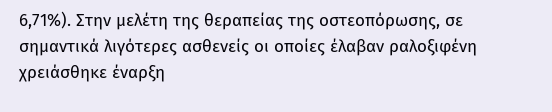6,71%). Στην μελέτη της θεραπείας της οστεοπόρωσης, σε σημαντικά λιγότερες ασθενείς οι οποίες έλαβαν ραλοξιφένη χρειάσθηκε έναρξη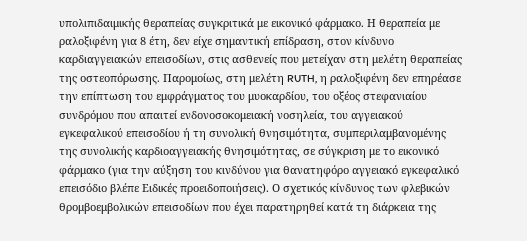υπολιπιδαιμικής θεραπείας συγκριτικά με εικονικό φάρμακο. Η θεραπεία με ραλοξιφένη για 8 έτη, δεν είχε σημαντική επίδραση, στον κίνδυνο καρδιαγγειακών επεισοδίων, στις ασθενείς που μετείχαν στη μελέτη θεραπείας της οστεοπόρωσης. Παρομοίως, στη μελέτη RUTH, η ραλοξιφένη δεν επηρέασε την επίπτωση του εμφράγματος του μυοκαρδίου, του οξέος στεφανιαίου συνδρόμου που απαιτεί ενδονοσοκομειακή νοσηλεία, του αγγειακού εγκεφαλικού επεισοδίου ή τη συνολική θνησιμότητα, συμπεριλαμβανομένης της συνολικής καρδιοαγγειακής θνησιμότητας, σε σύγκριση με το εικονικό φάρμακο (για την αύξηση του κινδύνου για θανατηφόρο αγγειακό εγκεφαλικό επεισόδιο βλέπε Ειδικές προειδοποιήσεις). Ο σχετικός κίνδυνος των φλεβικών θρομβοεμβολικών επεισοδίων που έχει παρατηρηθεί κατά τη διάρκεια της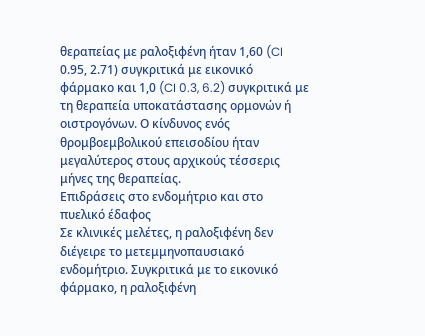θεραπείας με ραλοξιφένη ήταν 1,60 (CI 0.95, 2.71) συγκριτικά με εικονικό φάρμακο και 1,0 (CI 0.3, 6.2) συγκριτικά με τη θεραπεία υποκατάστασης ορμονών ή οιστρογόνων. Ο κίνδυνος ενός θρομβοεμβολικού επεισοδίου ήταν μεγαλύτερος στους αρχικούς τέσσερις μήνες της θεραπείας.
Επιδράσεις στο ενδομήτριο και στο πυελικό έδαφος
Σε κλινικές μελέτες, η ραλοξιφένη δεν διέγειρε το μετεμμηνοπαυσιακό ενδομήτριο. Συγκριτικά με το εικονικό φάρμακο, η ραλοξιφένη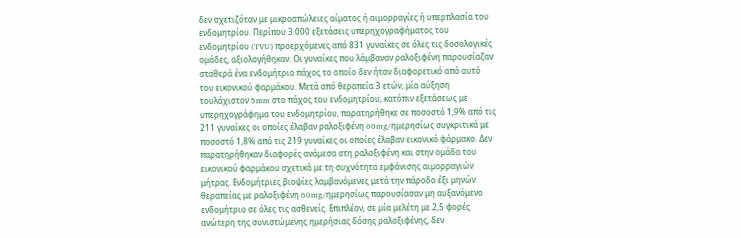δεν σχετιζόταν με μικροαπώλειες αίματος ή αιμορραγίες ή υπερπλασία του ενδομητρίου. Περίπου 3.000 εξετάσεις υπερηχογραφήματος του ενδομητρίου (TVU) προερχόμενες από 831 γυναίκες σε όλες τις δοσολογικές ομάδες, αξιολογήθηκαν. Οι γυναίκες που λάμβαναν ραλοξιφένη παρουσίαζαν σταθερά ένα ενδομήτριο πάχος το οποίο δεν ήταν διαφορετικό από αυτό του εικονικού φαρμάκου. Μετά από θεραπεία 3 ετών, μία αύξηση τουλάχιστον 5mm στο πάχος του ενδομητρίου, κατόπιν εξετάσεως με υπερηχογράφημα του ενδομητρίου, παρατηρήθηκε σε ποσοστό 1,9% από τις 211 γυναίκες οι οποίες έλαβαν ραλοξιφένη 60mg/ημερησίως συγκριτικά με ποσοστό 1,8% από τις 219 γυναίκες οι οποίες έλαβαν εικονικό φάρμακο. Δεν παρατηρήθηκαν διαφορές ανάμεσα στη ραλοξιφένη και στην ομάδα του εικονικού φαρμάκου σχετικά με τη συχνότητα εμφάνισης αιμορραγιών μήτρας. Ενδομήτριες βιοψίες λαμβανόμενες μετά την πάροδο έξι μηνών θεραπείας με ραλοξιφένη 60mg/ημερησίως παρουσίασαν μη αυξανόμενο ενδομήτριο σε όλες τις ασθενείς. Επιπλέον, σε μία μελέτη με 2,5 φορές ανώτερη της συνιστώμενης ημερήσιας δόσης ραλοξιφένης, δεν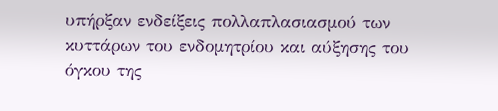υπήρξαν ενδείξεις πολλαπλασιασμού των κυττάρων του ενδομητρίου και αύξησης του όγκου της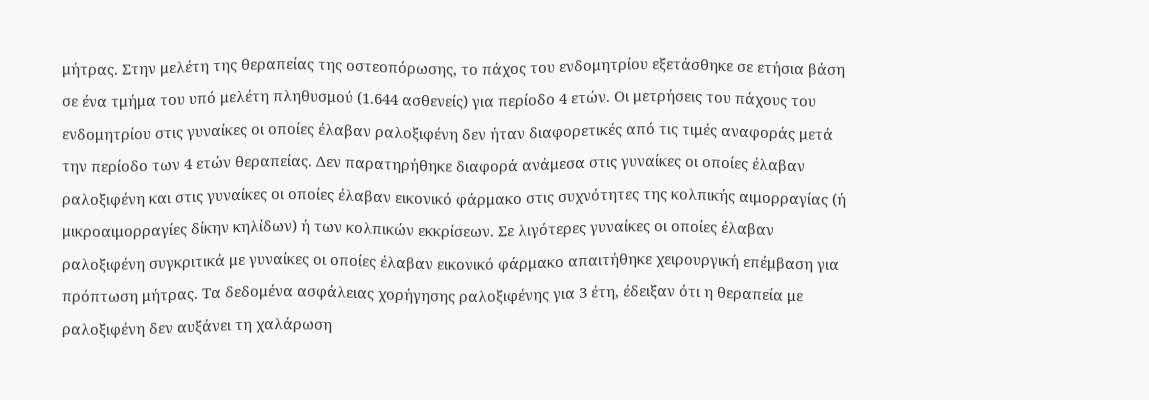μήτρας. Στην μελέτη της θεραπείας της οστεοπόρωσης, το πάχος του ενδομητρίου εξετάσθηκε σε ετήσια βάση σε ένα τμήμα του υπό μελέτη πληθυσμού (1.644 ασθενείς) για περίοδο 4 ετών. Οι μετρήσεις του πάχους του ενδομητρίου στις γυναίκες οι οποίες έλαβαν ραλοξιφένη δεν ήταν διαφορετικές από τις τιμές αναφοράς μετά την περίοδο των 4 ετών θεραπείας. Δεν παρατηρήθηκε διαφορά ανάμεσα στις γυναίκες οι οποίες έλαβαν ραλοξιφένη και στις γυναίκες οι οποίες έλαβαν εικονικό φάρμακο στις συχνότητες της κολπικής αιμορραγίας (ή μικροαιμορραγίες δίκην κηλίδων) ή των κολπικών εκκρίσεων. Σε λιγότερες γυναίκες οι οποίες έλαβαν ραλοξιφένη συγκριτικά με γυναίκες οι οποίες έλαβαν εικονικό φάρμακο απαιτήθηκε χειρουργική επέμβαση για πρόπτωση μήτρας. Τα δεδομένα ασφάλειας χορήγησης ραλοξιφένης για 3 έτη, έδειξαν ότι η θεραπεία με ραλοξιφένη δεν αυξάνει τη χαλάρωση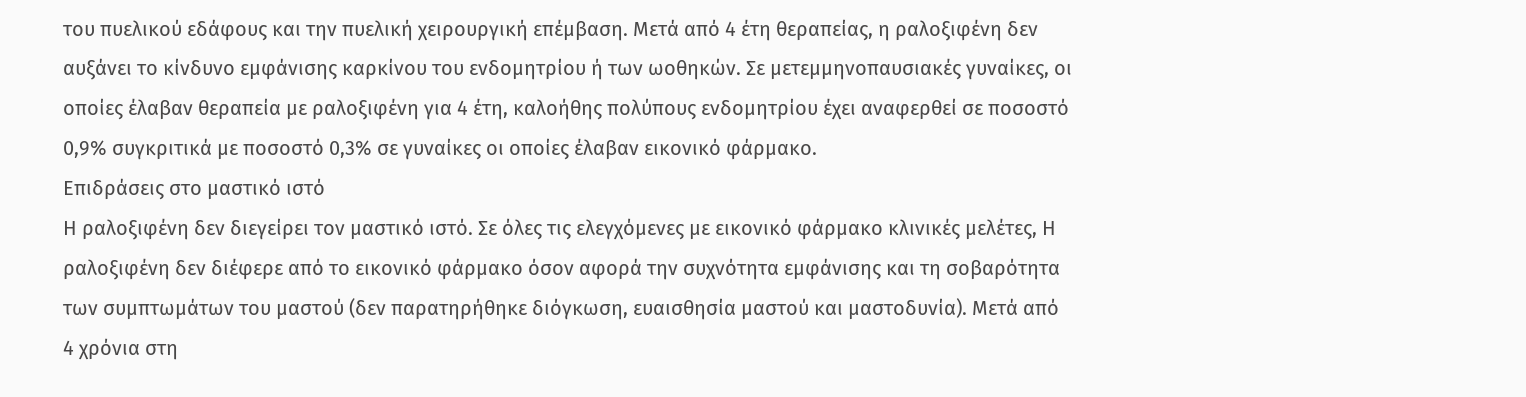του πυελικού εδάφους και την πυελική χειρουργική επέμβαση. Μετά από 4 έτη θεραπείας, η ραλοξιφένη δεν αυξάνει το κίνδυνο εμφάνισης καρκίνου του ενδομητρίου ή των ωοθηκών. Σε μετεμμηνοπαυσιακές γυναίκες, οι οποίες έλαβαν θεραπεία με ραλοξιφένη για 4 έτη, καλοήθης πολύπους ενδομητρίου έχει αναφερθεί σε ποσοστό 0,9% συγκριτικά με ποσοστό 0,3% σε γυναίκες οι οποίες έλαβαν εικονικό φάρμακο.
Επιδράσεις στο μαστικό ιστό
Η ραλοξιφένη δεν διεγείρει τον μαστικό ιστό. Σε όλες τις ελεγχόμενες με εικονικό φάρμακο κλινικές μελέτες, Η ραλοξιφένη δεν διέφερε από το εικονικό φάρμακο όσον αφορά την συχνότητα εμφάνισης και τη σοβαρότητα των συμπτωμάτων του μαστού (δεν παρατηρήθηκε διόγκωση, ευαισθησία μαστού και μαστοδυνία). Μετά από 4 χρόνια στη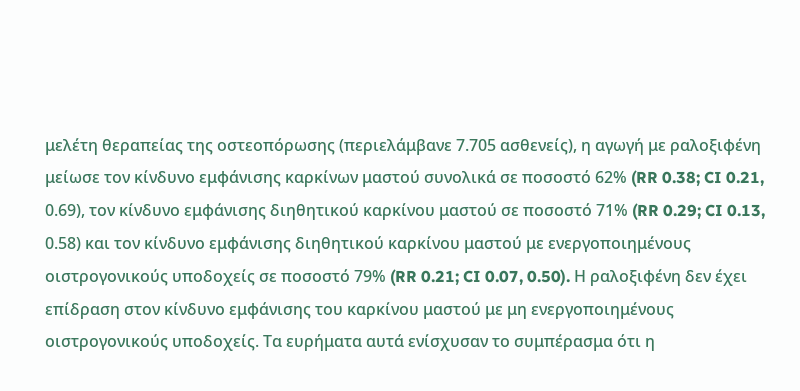μελέτη θεραπείας της οστεοπόρωσης (περιελάμβανε 7.705 ασθενείς), η αγωγή με ραλοξιφένη μείωσε τον κίνδυνο εμφάνισης καρκίνων μαστού συνολικά σε ποσοστό 62% (RR 0.38; CI 0.21, 0.69), τον κίνδυνο εμφάνισης διηθητικού καρκίνου μαστού σε ποσοστό 71% (RR 0.29; CI 0.13, 0.58) και τον κίνδυνο εμφάνισης διηθητικού καρκίνου μαστού με ενεργοποιημένους οιστρογονικούς υποδοχείς σε ποσοστό 79% (RR 0.21; CI 0.07, 0.50). Η ραλοξιφένη δεν έχει επίδραση στον κίνδυνο εμφάνισης του καρκίνου μαστού με μη ενεργοποιημένους οιστρογονικούς υποδοχείς. Τα ευρήματα αυτά ενίσχυσαν το συμπέρασμα ότι η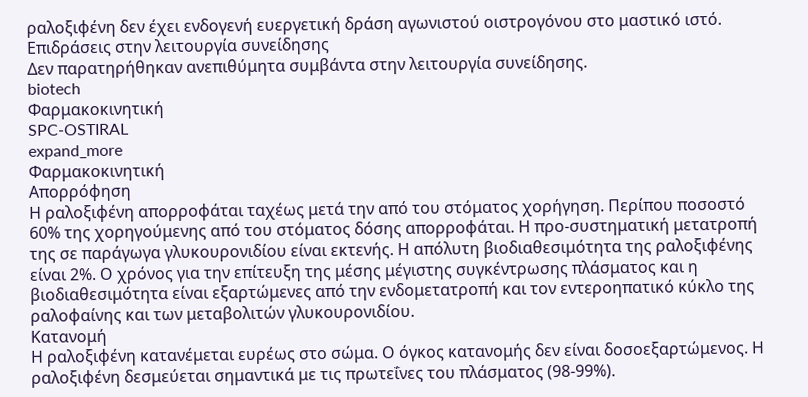ραλοξιφένη δεν έχει ενδογενή ευεργετική δράση αγωνιστού οιστρογόνου στο μαστικό ιστό.
Επιδράσεις στην λειτουργία συνείδησης
Δεν παρατηρήθηκαν ανεπιθύμητα συμβάντα στην λειτουργία συνείδησης.
biotech
Φαρμακοκινητική
SPC-OSTIRAL
expand_more
Φαρμακοκινητική
Απορρόφηση
Η ραλοξιφένη απορροφάται ταχέως μετά την από του στόματος χορήγηση. Περίπου ποσοστό 60% της χορηγούμενης από του στόματος δόσης απορροφάται. Η προ-συστηματική μετατροπή της σε παράγωγα γλυκουρονιδίου είναι εκτενής. Η απόλυτη βιοδιαθεσιμότητα της ραλοξιφένης είναι 2%. Ο χρόνος για την επίτευξη της μέσης μέγιστης συγκέντρωσης πλάσματος και η βιοδιαθεσιμότητα είναι εξαρτώμενες από την ενδομετατροπή και τον εντεροηπατικό κύκλο της ραλοφαίνης και των μεταβολιτών γλυκουρονιδίου.
Κατανομή
Η ραλοξιφένη κατανέμεται ευρέως στο σώμα. Ο όγκος κατανομής δεν είναι δοσοεξαρτώμενος. Η ραλοξιφένη δεσμεύεται σημαντικά με τις πρωτεΐνες του πλάσματος (98-99%).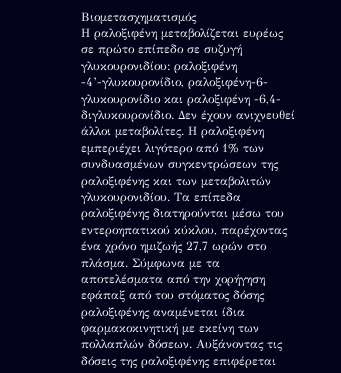Βιομετασχηματισμός
Η ραλοξιφένη μεταβολίζεται ευρέως σε πρώτο επίπεδο σε συζυγή γλυκουρονιδίου: ραλοξιφένη -4’-γλυκουρονίδιο, ραλοξιφένη-6-γλυκουρονίδιο και ραλοξιφένη -6,4-διγλυκουρονίδιο. Δεν έχουν ανιχνευθεί άλλοι μεταβολίτες. Η ραλοξιφένη εμπεριέχει λιγότερο από 1% των συνδυασμένων συγκεντρώσεων της ραλοξιφένης και των μεταβολιτών γλυκουρονιδίου. Τα επίπεδα ραλοξιφένης διατηρούνται μέσω του εντεροηπατικού κύκλου, παρέχοντας ένα χρόνο ημιζωής 27,7 ωρών στο πλάσμα. Σύμφωνα με τα αποτελέσματα από την χορήγηση εφάπαξ από του στόματος δόσης ραλοξιφένης αναμένεται ίδια φαρμακοκινητική με εκείνη των πολλαπλών δόσεων. Αυξάνοντας τις δόσεις της ραλοξιφένης επιφέρεται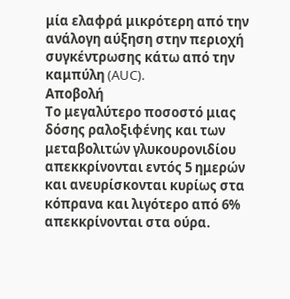μία ελαφρά μικρότερη από την ανάλογη αύξηση στην περιοχή συγκέντρωσης κάτω από την καμπύλη (AUC).
Αποβολή
Το μεγαλύτερο ποσοστό μιας δόσης ραλοξιφένης και των μεταβολιτών γλυκουρονιδίου απεκκρίνονται εντός 5 ημερών και ανευρίσκονται κυρίως στα κόπρανα και λιγότερο από 6% απεκκρίνονται στα ούρα.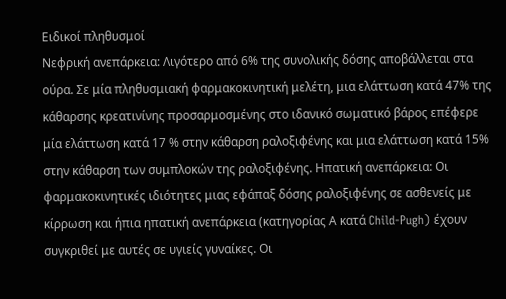Ειδικοί πληθυσμοί
Νεφρική ανεπάρκεια: Λιγότερο από 6% της συνολικής δόσης αποβάλλεται στα ούρα. Σε μία πληθυσμιακή φαρμακοκινητική μελέτη, μια ελάττωση κατά 47% της κάθαρσης κρεατινίνης προσαρμοσμένης στο ιδανικό σωματικό βάρος επέφερε μία ελάττωση κατά 17 % στην κάθαρση ραλοξιφένης και μια ελάττωση κατά 15% στην κάθαρση των συμπλοκών της ραλοξιφένης. Ηπατική ανεπάρκεια: Οι φαρμακοκινητικές ιδιότητες μιας εφάπαξ δόσης ραλοξιφένης σε ασθενείς με κίρρωση και ήπια ηπατική ανεπάρκεια (κατηγορίας Α κατά Child-Pugh) έχουν συγκριθεί με αυτές σε υγιείς γυναίκες. Οι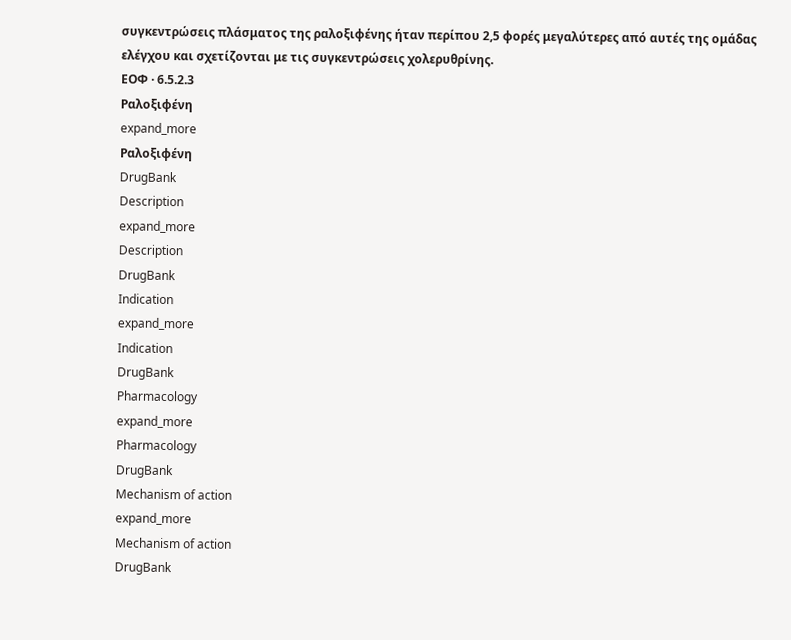συγκεντρώσεις πλάσματος της ραλοξιφένης ήταν περίπου 2,5 φορές μεγαλύτερες από αυτές της ομάδας ελέγχου και σχετίζονται με τις συγκεντρώσεις χολερυθρίνης.
ΕΟΦ · 6.5.2.3
Ραλοξιφένη
expand_more
Ραλοξιφένη
DrugBank
Description
expand_more
Description
DrugBank
Indication
expand_more
Indication
DrugBank
Pharmacology
expand_more
Pharmacology
DrugBank
Mechanism of action
expand_more
Mechanism of action
DrugBank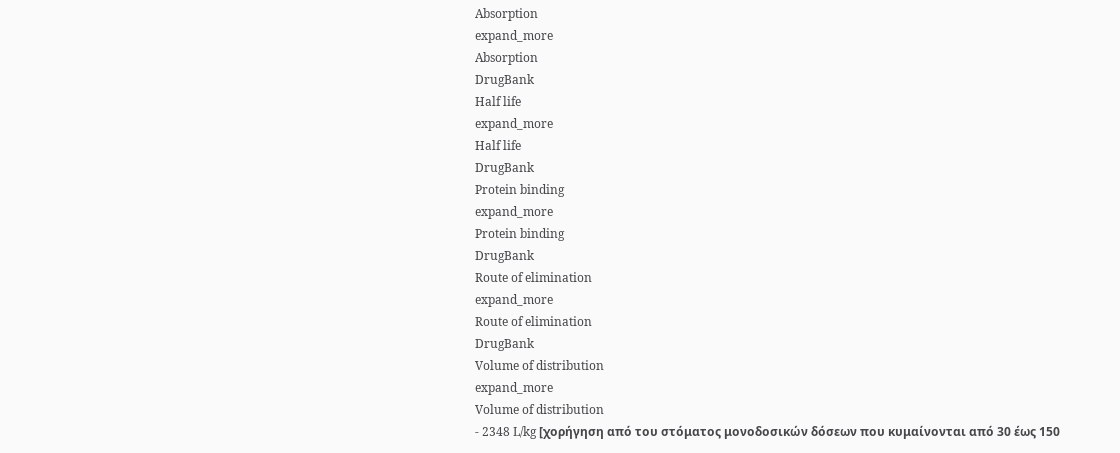Absorption
expand_more
Absorption
DrugBank
Half life
expand_more
Half life
DrugBank
Protein binding
expand_more
Protein binding
DrugBank
Route of elimination
expand_more
Route of elimination
DrugBank
Volume of distribution
expand_more
Volume of distribution
- 2348 L/kg [χορήγηση από του στόματος μονοδοσικών δόσεων που κυμαίνονται από 30 έως 150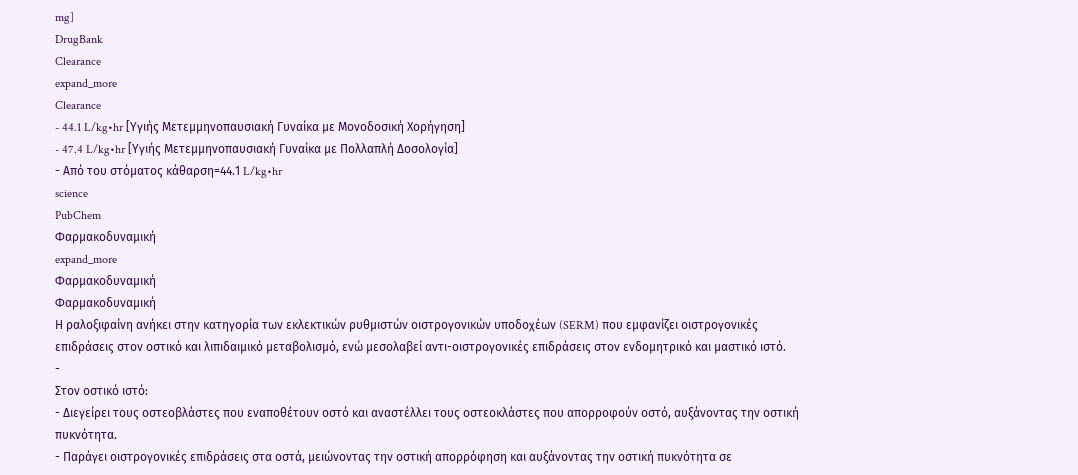mg]
DrugBank
Clearance
expand_more
Clearance
- 44.1 L/kg•hr [Υγιής Μετεμμηνοπαυσιακή Γυναίκα με Μονοδοσική Χορήγηση]
- 47.4 L/kg•hr [Υγιής Μετεμμηνοπαυσιακή Γυναίκα με Πολλαπλή Δοσολογία]
- Από του στόματος κάθαρση=44.1 L/kg•hr
science
PubChem
Φαρμακοδυναμική
expand_more
Φαρμακοδυναμική
Φαρμακοδυναμική
Η ραλοξιφαίνη ανήκει στην κατηγορία των εκλεκτικών ρυθμιστών οιστρογονικών υποδοχέων (SERM) που εμφανίζει οιστρογονικές επιδράσεις στον οστικό και λιπιδαιμικό μεταβολισμό, ενώ μεσολαβεί αντι-οιστρογονικές επιδράσεις στον ενδομητρικό και μαστικό ιστό.
-
Στον οστικό ιστό:
- Διεγείρει τους οστεοβλάστες που εναποθέτουν οστό και αναστέλλει τους οστεοκλάστες που απορροφούν οστό, αυξάνοντας την οστική πυκνότητα.
- Παράγει οιστρογονικές επιδράσεις στα οστά, μειώνοντας την οστική απορρόφηση και αυξάνοντας την οστική πυκνότητα σε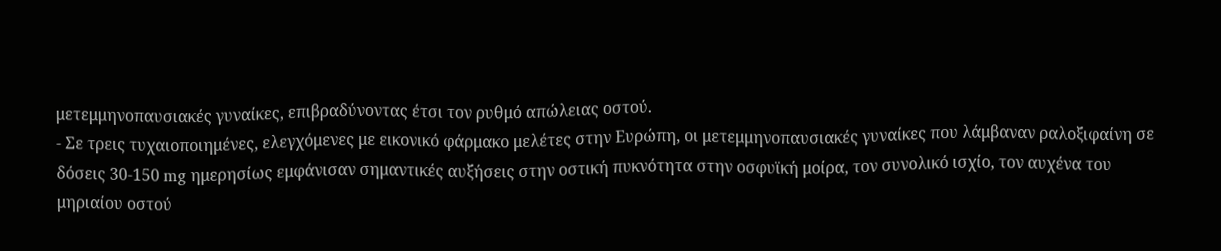μετεμμηνοπαυσιακές γυναίκες, επιβραδύνοντας έτσι τον ρυθμό απώλειας οστού.
- Σε τρεις τυχαιοποιημένες, ελεγχόμενες με εικονικό φάρμακο μελέτες στην Ευρώπη, οι μετεμμηνοπαυσιακές γυναίκες που λάμβαναν ραλοξιφαίνη σε δόσεις 30-150 mg ημερησίως εμφάνισαν σημαντικές αυξήσεις στην οστική πυκνότητα στην οσφυϊκή μοίρα, τον συνολικό ισχίο, τον αυχένα του μηριαίου οστού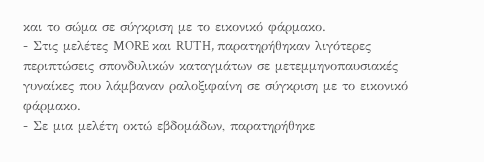και το σώμα σε σύγκριση με το εικονικό φάρμακο.
- Στις μελέτες MORE και RUTH, παρατηρήθηκαν λιγότερες περιπτώσεις σπονδυλικών καταγμάτων σε μετεμμηνοπαυσιακές γυναίκες που λάμβαναν ραλοξιφαίνη σε σύγκριση με το εικονικό φάρμακο.
- Σε μια μελέτη οκτώ εβδομάδων, παρατηρήθηκε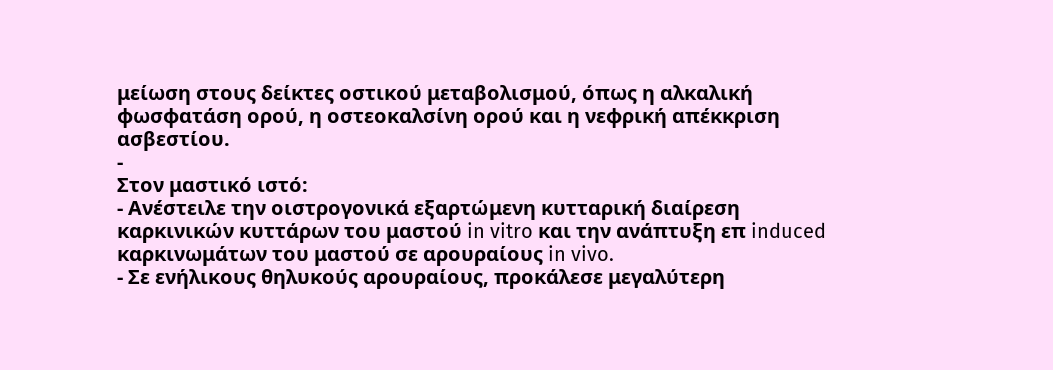μείωση στους δείκτες οστικού μεταβολισμού, όπως η αλκαλική φωσφατάση ορού, η οστεοκαλσίνη ορού και η νεφρική απέκκριση ασβεστίου.
-
Στον μαστικό ιστό:
- Ανέστειλε την οιστρογονικά εξαρτώμενη κυτταρική διαίρεση καρκινικών κυττάρων του μαστού in vitro και την ανάπτυξη επ induced καρκινωμάτων του μαστού σε αρουραίους in vivo.
- Σε ενήλικους θηλυκούς αρουραίους, προκάλεσε μεγαλύτερη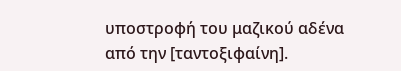υποστροφή του μαζικού αδένα από την [ταντοξιφαίνη].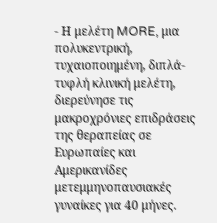- Η μελέτη MORE, μια πολυκεντρική, τυχαιοποιημένη, διπλά-τυφλή κλινική μελέτη, διερεύνησε τις μακροχρόνιες επιδράσεις της θεραπείας σε Ευρωπαίες και Αμερικανίδες μετεμμηνοπαυσιακές γυναίκες για 40 μήνες.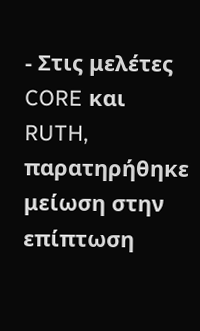- Στις μελέτες CORE και RUTH, παρατηρήθηκε μείωση στην επίπτωση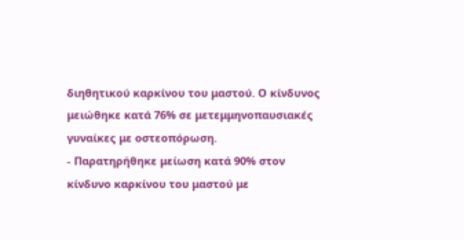διηθητικού καρκίνου του μαστού. Ο κίνδυνος μειώθηκε κατά 76% σε μετεμμηνοπαυσιακές γυναίκες με οστεοπόρωση.
- Παρατηρήθηκε μείωση κατά 90% στον κίνδυνο καρκίνου του μαστού με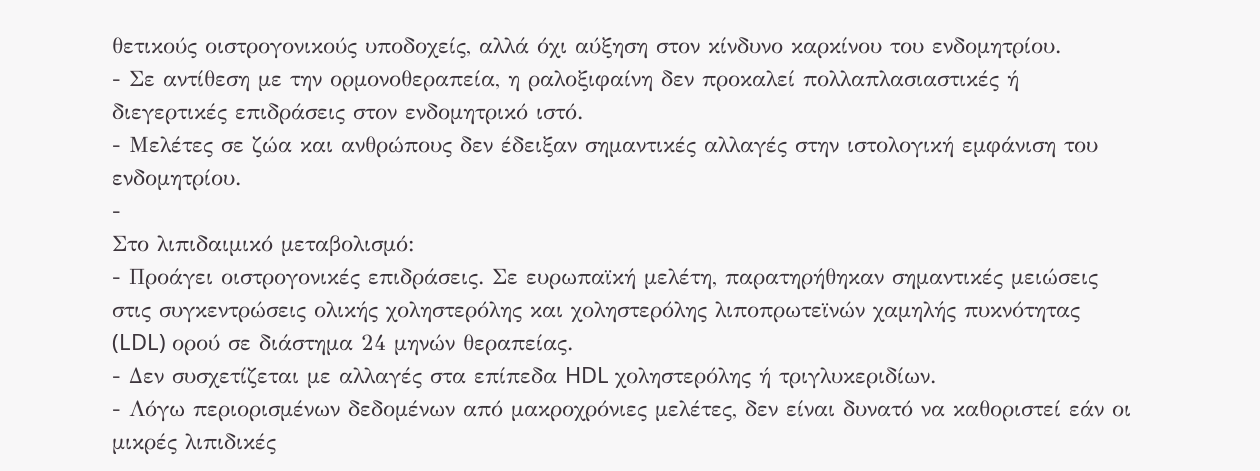θετικούς οιστρογονικούς υποδοχείς, αλλά όχι αύξηση στον κίνδυνο καρκίνου του ενδομητρίου.
- Σε αντίθεση με την ορμονοθεραπεία, η ραλοξιφαίνη δεν προκαλεί πολλαπλασιαστικές ή διεγερτικές επιδράσεις στον ενδομητρικό ιστό.
- Μελέτες σε ζώα και ανθρώπους δεν έδειξαν σημαντικές αλλαγές στην ιστολογική εμφάνιση του ενδομητρίου.
-
Στο λιπιδαιμικό μεταβολισμό:
- Προάγει οιστρογονικές επιδράσεις. Σε ευρωπαϊκή μελέτη, παρατηρήθηκαν σημαντικές μειώσεις στις συγκεντρώσεις ολικής χοληστερόλης και χοληστερόλης λιποπρωτεϊνών χαμηλής πυκνότητας (LDL) ορού σε διάστημα 24 μηνών θεραπείας.
- Δεν συσχετίζεται με αλλαγές στα επίπεδα HDL χοληστερόλης ή τριγλυκεριδίων.
- Λόγω περιορισμένων δεδομένων από μακροχρόνιες μελέτες, δεν είναι δυνατό να καθοριστεί εάν οι μικρές λιπιδικές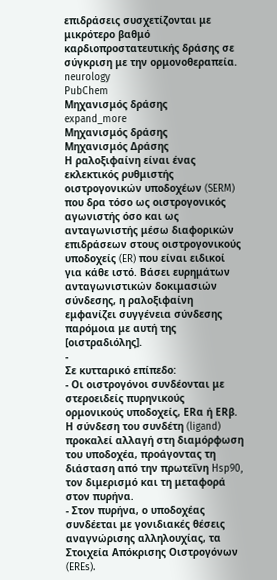επιδράσεις συσχετίζονται με μικρότερο βαθμό καρδιοπροστατευτικής δράσης σε σύγκριση με την ορμονοθεραπεία.
neurology
PubChem
Μηχανισμός δράσης
expand_more
Μηχανισμός δράσης
Μηχανισμός Δράσης
Η ραλοξιφαίνη είναι ένας εκλεκτικός ρυθμιστής οιστρογονικών υποδοχέων (SERM) που δρα τόσο ως οιστρογονικός αγωνιστής όσο και ως ανταγωνιστής μέσω διαφορικών επιδράσεων στους οιστρογονικούς υποδοχείς (ER) που είναι ειδικοί για κάθε ιστό. Βάσει ευρημάτων ανταγωνιστικών δοκιμασιών σύνδεσης, η ραλοξιφαίνη εμφανίζει συγγένεια σύνδεσης παρόμοια με αυτή της [οιστραδιόλης].
-
Σε κυτταρικό επίπεδο:
- Οι οιστρογόνοι συνδέονται με στεροειδείς πυρηνικούς ορμονικούς υποδοχείς, ERα ή ERβ. Η σύνδεση του συνδέτη (ligand) προκαλεί αλλαγή στη διαμόρφωση του υποδοχέα, προάγοντας τη διάσταση από την πρωτεΐνη Hsp90, τον διμερισμό και τη μεταφορά στον πυρήνα.
- Στον πυρήνα, ο υποδοχέας συνδέεται με γονιδιακές θέσεις αναγνώρισης αλληλουχίας, τα Στοιχεία Απόκρισης Οιστρογόνων (EREs).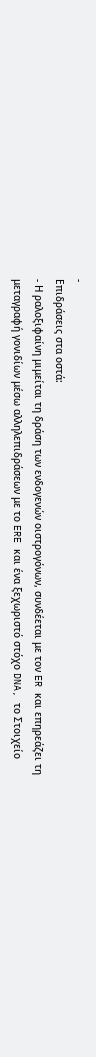-
Επιδράσεις στα οστά:
- Η ραλοξιφαίνη μιμείται τη δράση των ενδογενών οιστρογόνων, συνδέεται με τον ER και επηρεάζει τη μεταγραφή γονιδίων μέσω αλληλεπιδράσεων με το ERE και ένα ξεχωριστό στόχο DNA, το Στοιχείο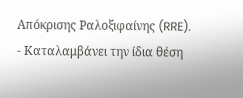Απόκρισης Ραλοξιφαίνης (RRE).
- Καταλαμβάνει την ίδια θέση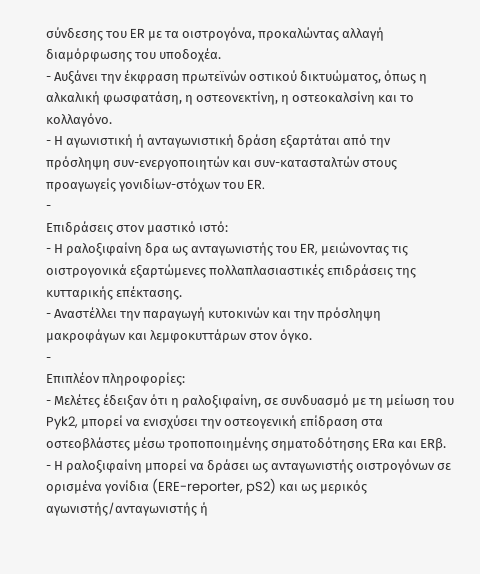σύνδεσης του ER με τα οιστρογόνα, προκαλώντας αλλαγή διαμόρφωσης του υποδοχέα.
- Αυξάνει την έκφραση πρωτεϊνών οστικού δικτυώματος, όπως η αλκαλική φωσφατάση, η οστεονεκτίνη, η οστεοκαλσίνη και το κολλαγόνο.
- Η αγωνιστική ή ανταγωνιστική δράση εξαρτάται από την πρόσληψη συν-ενεργοποιητών και συν-κατασταλτών στους προαγωγείς γονιδίων-στόχων του ER.
-
Επιδράσεις στον μαστικό ιστό:
- Η ραλοξιφαίνη δρα ως ανταγωνιστής του ER, μειώνοντας τις οιστρογονικά εξαρτώμενες πολλαπλασιαστικές επιδράσεις της κυτταρικής επέκτασης.
- Αναστέλλει την παραγωγή κυτοκινών και την πρόσληψη μακροφάγων και λεμφοκυττάρων στον όγκο.
-
Επιπλέον πληροφορίες:
- Μελέτες έδειξαν ότι η ραλοξιφαίνη, σε συνδυασμό με τη μείωση του Pyk2, μπορεί να ενισχύσει την οστεογενική επίδραση στα οστεοβλάστες μέσω τροποποιημένης σηματοδότησης ERα και ERβ.
- Η ραλοξιφαίνη μπορεί να δράσει ως ανταγωνιστής οιστρογόνων σε ορισμένα γονίδια (ERE-reporter, pS2) και ως μερικός αγωνιστής/ανταγωνιστής ή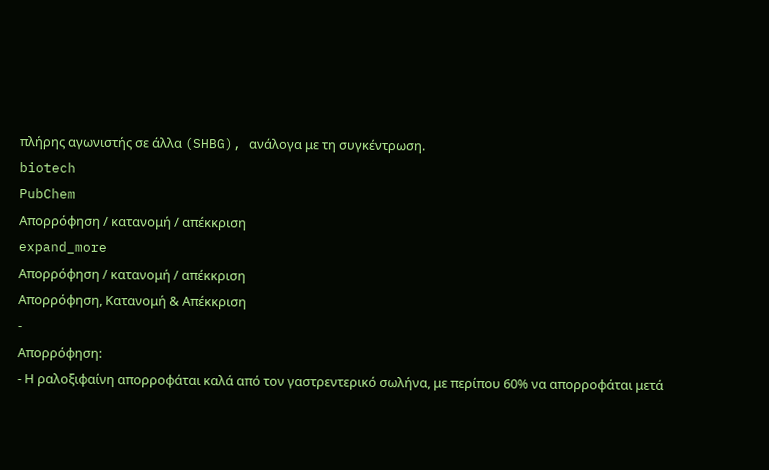πλήρης αγωνιστής σε άλλα (SHBG), ανάλογα με τη συγκέντρωση.
biotech
PubChem
Απορρόφηση / κατανομή / απέκκριση
expand_more
Απορρόφηση / κατανομή / απέκκριση
Απορρόφηση, Κατανομή & Απέκκριση
-
Απορρόφηση:
- Η ραλοξιφαίνη απορροφάται καλά από τον γαστρεντερικό σωλήνα, με περίπου 60% να απορροφάται μετά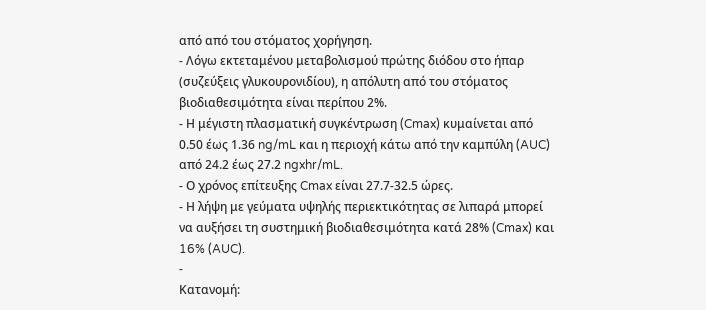από από του στόματος χορήγηση.
- Λόγω εκτεταμένου μεταβολισμού πρώτης διόδου στο ήπαρ (συζεύξεις γλυκουρονιδίου), η απόλυτη από του στόματος βιοδιαθεσιμότητα είναι περίπου 2%.
- Η μέγιστη πλασματική συγκέντρωση (Cmax) κυμαίνεται από 0.50 έως 1.36 ng/mL και η περιοχή κάτω από την καμπύλη (AUC) από 24.2 έως 27.2 ngxhr/mL.
- Ο χρόνος επίτευξης Cmax είναι 27.7-32.5 ώρες.
- Η λήψη με γεύματα υψηλής περιεκτικότητας σε λιπαρά μπορεί να αυξήσει τη συστημική βιοδιαθεσιμότητα κατά 28% (Cmax) και 16% (AUC).
-
Κατανομή: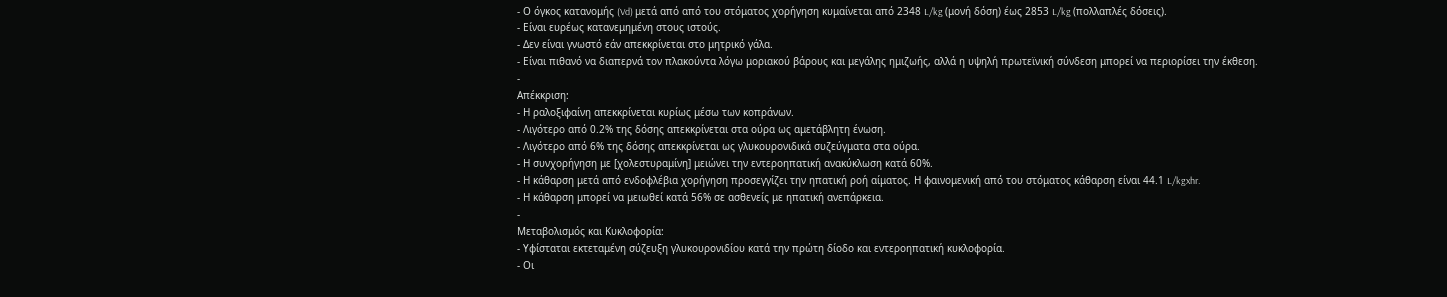- Ο όγκος κατανομής (Vd) μετά από από του στόματος χορήγηση κυμαίνεται από 2348 L/kg (μονή δόση) έως 2853 L/kg (πολλαπλές δόσεις).
- Είναι ευρέως κατανεμημένη στους ιστούς.
- Δεν είναι γνωστό εάν απεκκρίνεται στο μητρικό γάλα.
- Είναι πιθανό να διαπερνά τον πλακούντα λόγω μοριακού βάρους και μεγάλης ημιζωής, αλλά η υψηλή πρωτεϊνική σύνδεση μπορεί να περιορίσει την έκθεση.
-
Απέκκριση:
- Η ραλοξιφαίνη απεκκρίνεται κυρίως μέσω των κοπράνων.
- Λιγότερο από 0.2% της δόσης απεκκρίνεται στα ούρα ως αμετάβλητη ένωση.
- Λιγότερο από 6% της δόσης απεκκρίνεται ως γλυκουρονιδικά συζεύγματα στα ούρα.
- Η συνχορήγηση με [χολεστυραμίνη] μειώνει την εντεροηπατική ανακύκλωση κατά 60%.
- Η κάθαρση μετά από ενδοφλέβια χορήγηση προσεγγίζει την ηπατική ροή αίματος. Η φαινομενική από του στόματος κάθαρση είναι 44.1 L/kgxhr.
- Η κάθαρση μπορεί να μειωθεί κατά 56% σε ασθενείς με ηπατική ανεπάρκεια.
-
Μεταβολισμός και Κυκλοφορία:
- Υφίσταται εκτεταμένη σύζευξη γλυκουρονιδίου κατά την πρώτη δίοδο και εντεροηπατική κυκλοφορία.
- Οι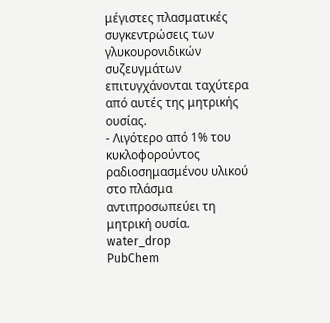μέγιστες πλασματικές συγκεντρώσεις των γλυκουρονιδικών συζευγμάτων επιτυγχάνονται ταχύτερα από αυτές της μητρικής ουσίας.
- Λιγότερο από 1% του κυκλοφορούντος ραδιοσημασμένου υλικού στο πλάσμα αντιπροσωπεύει τη μητρική ουσία.
water_drop
PubChem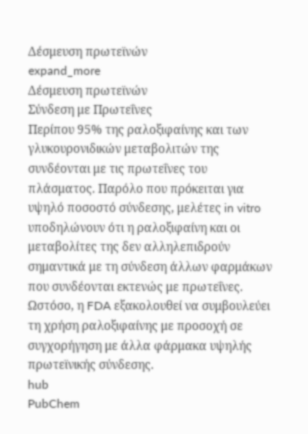Δέσμευση πρωτεϊνών
expand_more
Δέσμευση πρωτεϊνών
Σύνδεση με Πρωτεΐνες
Περίπου 95% της ραλοξιφαίνης και των γλυκουρονιδικών μεταβολιτών της συνδέονται με τις πρωτεΐνες του πλάσματος. Παρόλο που πρόκειται για υψηλό ποσοστό σύνδεσης, μελέτες in vitro υποδηλώνουν ότι η ραλοξιφαίνη και οι μεταβολίτες της δεν αλληλεπιδρούν σημαντικά με τη σύνδεση άλλων φαρμάκων που συνδέονται εκτενώς με πρωτεΐνες. Ωστόσο, η FDA εξακολουθεί να συμβουλεύει τη χρήση ραλοξιφαίνης με προσοχή σε συγχορήγηση με άλλα φάρμακα υψηλής πρωτεϊνικής σύνδεσης.
hub
PubChem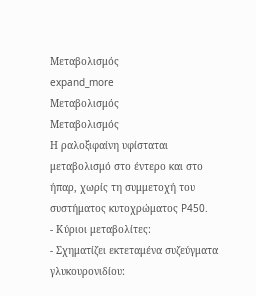Μεταβολισμός
expand_more
Μεταβολισμός
Μεταβολισμός
Η ραλοξιφαίνη υφίσταται μεταβολισμό στο έντερο και στο ήπαρ, χωρίς τη συμμετοχή του συστήματος κυτοχρώματος P450.
- Κύριοι μεταβολίτες:
- Σχηματίζει εκτεταμένα συζεύγματα γλυκουρονιδίου: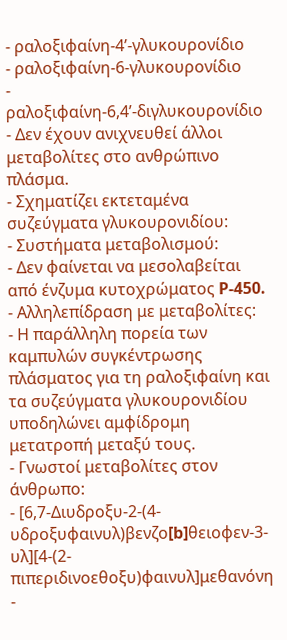- ραλοξιφαίνη-4’-γλυκουρονίδιο
- ραλοξιφαίνη-6-γλυκουρονίδιο
- ραλοξιφαίνη-6,4’-διγλυκουρονίδιο
- Δεν έχουν ανιχνευθεί άλλοι μεταβολίτες στο ανθρώπινο πλάσμα.
- Σχηματίζει εκτεταμένα συζεύγματα γλυκουρονιδίου:
- Συστήματα μεταβολισμού:
- Δεν φαίνεται να μεσολαβείται από ένζυμα κυτοχρώματος P-450.
- Αλληλεπίδραση με μεταβολίτες:
- Η παράλληλη πορεία των καμπυλών συγκέντρωσης πλάσματος για τη ραλοξιφαίνη και τα συζεύγματα γλυκουρονιδίου υποδηλώνει αμφίδρομη μετατροπή μεταξύ τους.
- Γνωστοί μεταβολίτες στον άνθρωπο:
- [6,7-Διυδροξυ-2-(4-υδροξυφαινυλ)βενζο[b]θειοφεν-3-υλ][4-(2-πιπεριδινοεθοξυ)φαινυλ]μεθανόνη
-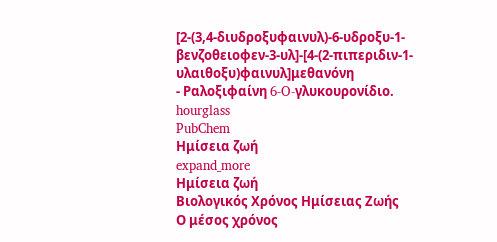[2-(3,4-διυδροξυφαινυλ)-6-υδροξυ-1-βενζοθειοφεν-3-υλ]-[4-(2-πιπεριδιν-1-υλαιθοξυ)φαινυλ]μεθανόνη
- Ραλοξιφαίνη 6-O-γλυκουρονίδιο.
hourglass
PubChem
Ημίσεια ζωή
expand_more
Ημίσεια ζωή
Βιολογικός Χρόνος Ημίσειας Ζωής
Ο μέσος χρόνος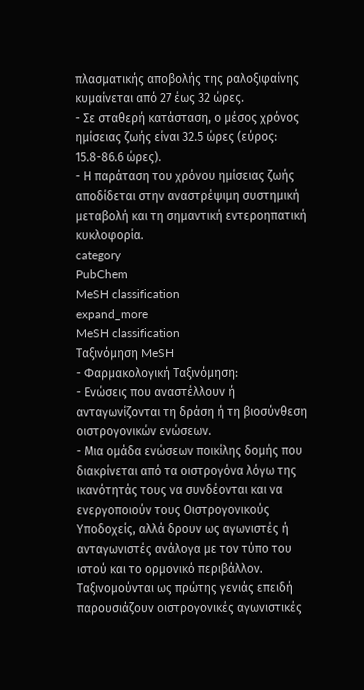πλασματικής αποβολής της ραλοξιφαίνης κυμαίνεται από 27 έως 32 ώρες.
- Σε σταθερή κατάσταση, ο μέσος χρόνος ημίσειας ζωής είναι 32.5 ώρες (εύρος: 15.8-86.6 ώρες).
- Η παράταση του χρόνου ημίσειας ζωής αποδίδεται στην αναστρέψιμη συστημική μεταβολή και τη σημαντική εντεροηπατική κυκλοφορία.
category
PubChem
MeSH classification
expand_more
MeSH classification
Ταξινόμηση MeSH
- Φαρμακολογική Ταξινόμηση:
- Ενώσεις που αναστέλλουν ή ανταγωνίζονται τη δράση ή τη βιοσύνθεση οιστρογονικών ενώσεων.
- Μια ομάδα ενώσεων ποικίλης δομής που διακρίνεται από τα οιστρογόνα λόγω της ικανότητάς τους να συνδέονται και να ενεργοποιούν τους Οιστρογονικούς Υποδοχείς, αλλά δρουν ως αγωνιστές ή ανταγωνιστές ανάλογα με τον τύπο του ιστού και το ορμονικό περιβάλλον. Ταξινομούνται ως πρώτης γενιάς επειδή παρουσιάζουν οιστρογονικές αγωνιστικές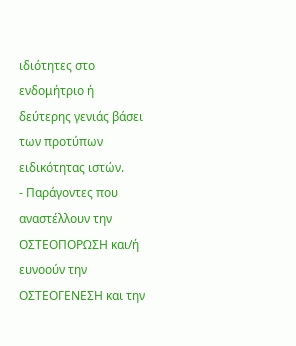ιδιότητες στο ενδομήτριο ή δεύτερης γενιάς βάσει των προτύπων ειδικότητας ιστών.
- Παράγοντες που αναστέλλουν την ΟΣΤΕΟΠΟΡΩΣΗ και/ή ευνοούν την ΟΣΤΕΟΓΕΝΕΣΗ και την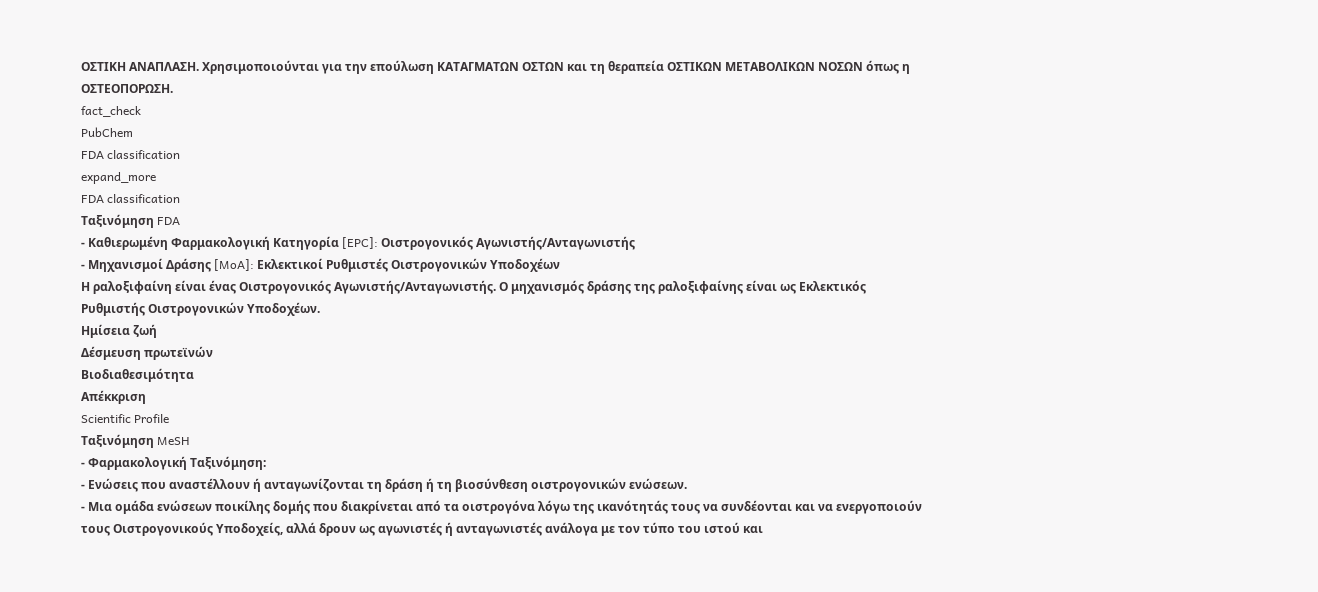ΟΣΤΙΚΗ ΑΝΑΠΛΑΣΗ. Χρησιμοποιούνται για την επούλωση ΚΑΤΑΓΜΑΤΩΝ ΟΣΤΩΝ και τη θεραπεία ΟΣΤΙΚΩΝ ΜΕΤΑΒΟΛΙΚΩΝ ΝΟΣΩΝ όπως η ΟΣΤΕΟΠΟΡΩΣΗ.
fact_check
PubChem
FDA classification
expand_more
FDA classification
Ταξινόμηση FDA
- Καθιερωμένη Φαρμακολογική Κατηγορία [EPC]: Οιστρογονικός Αγωνιστής/Ανταγωνιστής
- Μηχανισμοί Δράσης [MoA]: Εκλεκτικοί Ρυθμιστές Οιστρογονικών Υποδοχέων
Η ραλοξιφαίνη είναι ένας Οιστρογονικός Αγωνιστής/Ανταγωνιστής. Ο μηχανισμός δράσης της ραλοξιφαίνης είναι ως Εκλεκτικός Ρυθμιστής Οιστρογονικών Υποδοχέων.
Ημίσεια ζωή
Δέσμευση πρωτεϊνών
Βιοδιαθεσιμότητα
Απέκκριση
Scientific Profile
Ταξινόμηση MeSH
- Φαρμακολογική Ταξινόμηση:
- Ενώσεις που αναστέλλουν ή ανταγωνίζονται τη δράση ή τη βιοσύνθεση οιστρογονικών ενώσεων.
- Μια ομάδα ενώσεων ποικίλης δομής που διακρίνεται από τα οιστρογόνα λόγω της ικανότητάς τους να συνδέονται και να ενεργοποιούν τους Οιστρογονικούς Υποδοχείς, αλλά δρουν ως αγωνιστές ή ανταγωνιστές ανάλογα με τον τύπο του ιστού και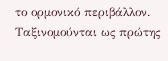το ορμονικό περιβάλλον. Ταξινομούνται ως πρώτης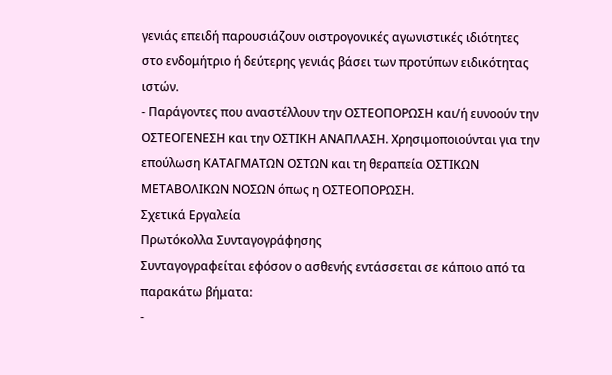γενιάς επειδή παρουσιάζουν οιστρογονικές αγωνιστικές ιδιότητες στο ενδομήτριο ή δεύτερης γενιάς βάσει των προτύπων ειδικότητας ιστών.
- Παράγοντες που αναστέλλουν την ΟΣΤΕΟΠΟΡΩΣΗ και/ή ευνοούν την ΟΣΤΕΟΓΕΝΕΣΗ και την ΟΣΤΙΚΗ ΑΝΑΠΛΑΣΗ. Χρησιμοποιούνται για την επούλωση ΚΑΤΑΓΜΑΤΩΝ ΟΣΤΩΝ και τη θεραπεία ΟΣΤΙΚΩΝ ΜΕΤΑΒΟΛΙΚΩΝ ΝΟΣΩΝ όπως η ΟΣΤΕΟΠΟΡΩΣΗ.
Σχετικά Εργαλεία
Πρωτόκολλα Συνταγογράφησης
Συνταγογραφείται εφόσον ο ασθενής εντάσσεται σε κάποιο από τα παρακάτω βήματα:
-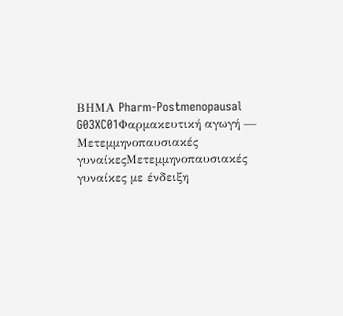ΒΗΜΑ Pharm-Postmenopausal G03XC01Φαρμακευτική αγωγή — Μετεμμηνοπαυσιακές γυναίκεςΜετεμμηνοπαυσιακές γυναίκες με ένδειξη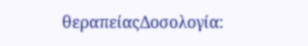θεραπείαςΔοσολογία: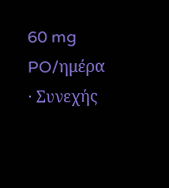60 mg PO/ημέρα · Συνεχής